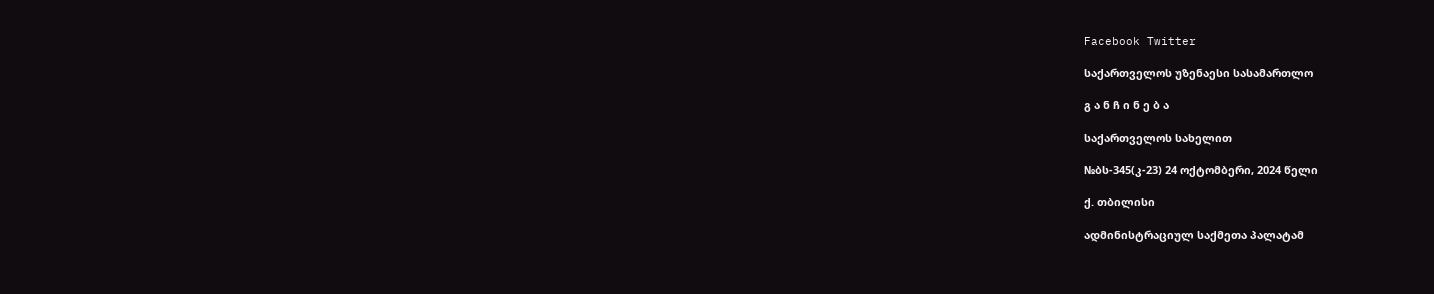Facebook Twitter

საქართველოს უზენაესი სასამართლო

გ ა ნ ჩ ი ნ ე ბ ა

საქართველოს სახელით

№ბს-345(კ-23) 24 ოქტომბერი, 2024 წელი

ქ. თბილისი

ადმინისტრაციულ საქმეთა პალატამ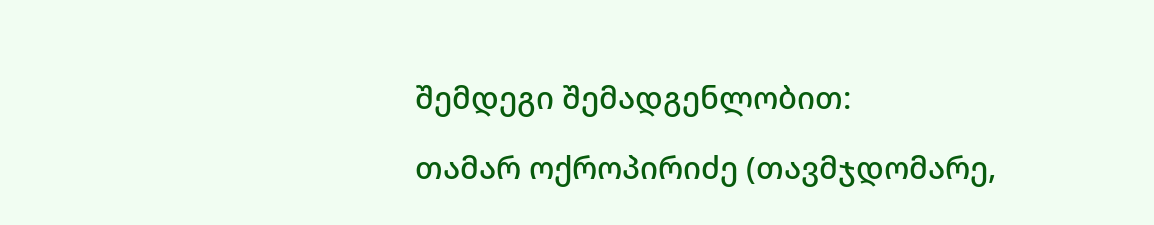შემდეგი შემადგენლობით:

თამარ ოქროპირიძე (თავმჯდომარე,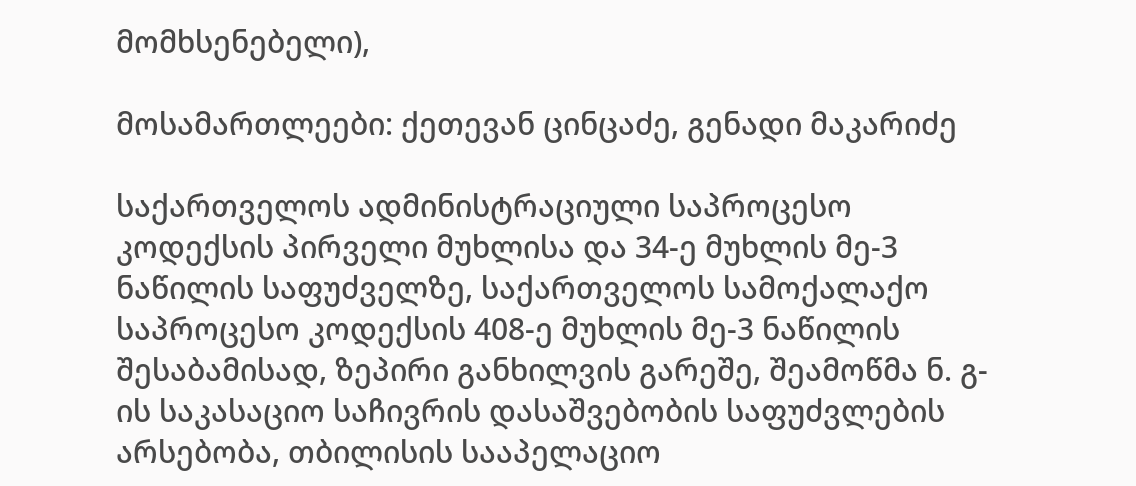მომხსენებელი),

მოსამართლეები: ქეთევან ცინცაძე, გენადი მაკარიძე

საქართველოს ადმინისტრაციული საპროცესო კოდექსის პირველი მუხლისა და 34-ე მუხლის მე-3 ნაწილის საფუძველზე, საქართველოს სამოქალაქო საპროცესო კოდექსის 408-ე მუხლის მე-3 ნაწილის შესაბამისად, ზეპირი განხილვის გარეშე, შეამოწმა ნ. გ-ის საკასაციო საჩივრის დასაშვებობის საფუძვლების არსებობა, თბილისის სააპელაციო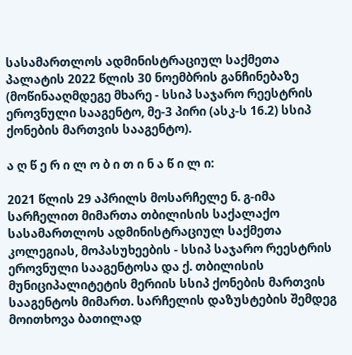სასამართლოს ადმინისტრაციულ საქმეთა პალატის 2022 წლის 30 ნოემბრის განჩინებაზე (მოწინააღმდეგე მხარე - სსიპ საჯარო რეესტრის ეროვნული სააგენტო, მე-3 პირი (ასკ-ს 16.2) სსიპ ქონების მართვის სააგენტო).

ა ღ წ ე რ ი ლ ო ბ ი თ ი ნ ა წ ი ლ ი:

2021 წლის 29 აპრილს მოსარჩელე ნ. გ-იმა სარჩელით მიმართა თბილისის საქალაქო სასამართლოს ადმინისტრაციულ საქმეთა კოლეგიას, მოპასუხეების - სსიპ საჯარო რეესტრის ეროვნული სააგენტოსა და ქ. თბილისის მუნიციპალიტეტის მერიის სსიპ ქონების მართვის სააგენტოს მიმართ. სარჩელის დაზუსტების შემდეგ მოითხოვა ბათილად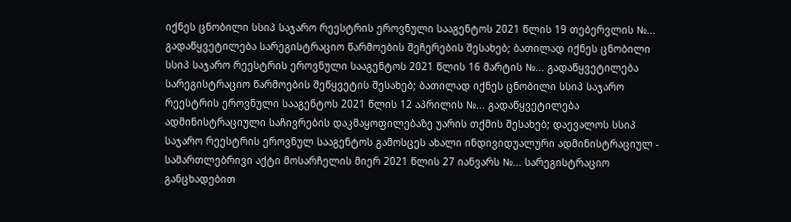იქნეს ცნობილი სსიპ საჯარო რეესტრის ეროვნული სააგენტოს 2021 წლის 19 თებერვლის №... გადაწყვეტილება სარეგისტრაციო წარმოების შეჩერების შესახებ; ბათილად იქნეს ცნობილი სსიპ საჯარო რეესტრის ეროვნული სააგენტოს 2021 წლის 16 მარტის №... გადაწყვეტილება სარეგისტრაციო წარმოების შეწყვეტის შესახებ; ბათილად იქნეს ცნობილი სსიპ საჯარო რეესტრის ეროვნული სააგენტოს 2021 წლის 12 აპრილის №... გადაწყვეტილება ადმინისტრაციული საჩივრების დაკმაყოფილებაზე უარის თქმის შესახებ; დაევალოს სსიპ საჯარო რეესტრის ეროვნულ სააგენტოს გამოსცეს ახალი ინდივიდუალური ადმინისტრაციულ - სამართლებრივი აქტი მოსარჩელის მიერ 2021 წლის 27 იანვარს №... სარეგისტრაციო განცხადებით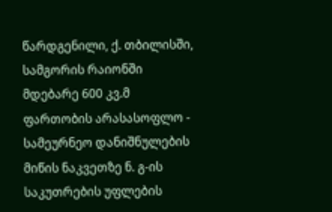წარდგენილი, ქ. თბილისში, სამგორის რაიონში მდებარე 600 კვ.მ ფართობის არასასოფლო - სამეურნეო დანიშნულების მიწის ნაკვეთზე ნ. გ-ის საკუთრების უფლების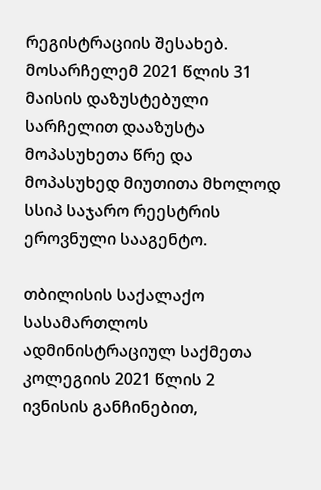რეგისტრაციის შესახებ. მოსარჩელემ 2021 წლის 31 მაისის დაზუსტებული სარჩელით დააზუსტა მოპასუხეთა წრე და მოპასუხედ მიუთითა მხოლოდ სსიპ საჯარო რეესტრის ეროვნული სააგენტო.

თბილისის საქალაქო სასამართლოს ადმინისტრაციულ საქმეთა კოლეგიის 2021 წლის 2 ივნისის განჩინებით,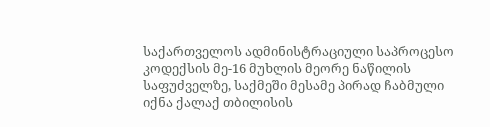საქართველოს ადმინისტრაციული საპროცესო კოდექსის მე-16 მუხლის მეორე ნაწილის საფუძველზე, საქმეში მესამე პირად ჩაბმული იქნა ქალაქ თბილისის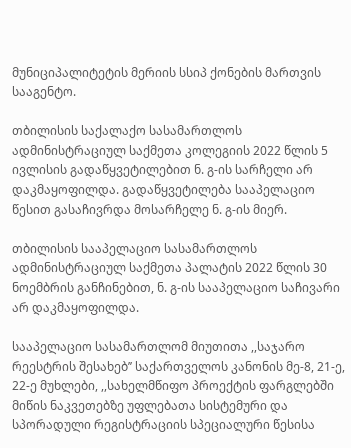მუნიციპალიტეტის მერიის სსიპ ქონების მართვის სააგენტო.

თბილისის საქალაქო სასამართლოს ადმინისტრაციულ საქმეთა კოლეგიის 2022 წლის 5 ივლისის გადაწყვეტილებით ნ. გ-ის სარჩელი არ დაკმაყოფილდა. გადაწყვეტილება სააპელაციო წესით გასაჩივრდა მოსარჩელე ნ. გ-ის მიერ.

თბილისის სააპელაციო სასამართლოს ადმინისტრაციულ საქმეთა პალატის 2022 წლის 30 ნოემბრის განჩინებით, ნ. გ-ის სააპელაციო საჩივარი არ დაკმაყოფილდა.

სააპელაციო სასამართლომ მიუთითა ,,საჯარო რეესტრის შესახებ’’ საქართველოს კანონის მე-8, 21-ე, 22-ე მუხლები, ,,სახელმწიფო პროექტის ფარგლებში მიწის ნაკვეთებზე უფლებათა სისტემური და სპორადული რეგისტრაციის სპეციალური წესისა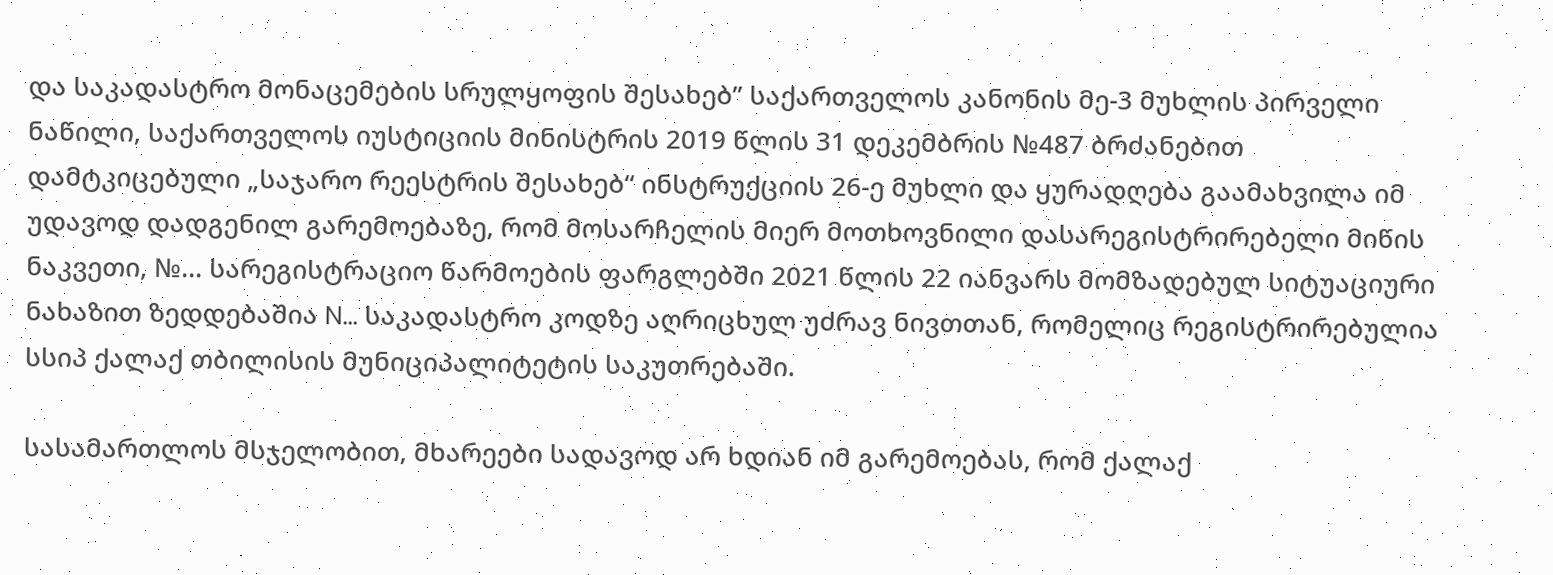და საკადასტრო მონაცემების სრულყოფის შესახებ’’ საქართველოს კანონის მე-3 მუხლის პირველი ნაწილი, საქართველოს იუსტიციის მინისტრის 2019 წლის 31 დეკემბრის №487 ბრძანებით დამტკიცებული „საჯარო რეესტრის შესახებ“ ინსტრუქციის 26-ე მუხლი და ყურადღება გაამახვილა იმ უდავოდ დადგენილ გარემოებაზე, რომ მოსარჩელის მიერ მოთხოვნილი დასარეგისტრირებელი მიწის ნაკვეთი, №... სარეგისტრაციო წარმოების ფარგლებში 2021 წლის 22 იანვარს მომზადებულ სიტუაციური ნახაზით ზედდებაშია N... საკადასტრო კოდზე აღრიცხულ უძრავ ნივთთან, რომელიც რეგისტრირებულია სსიპ ქალაქ თბილისის მუნიციპალიტეტის საკუთრებაში.

სასამართლოს მსჯელობით, მხარეები სადავოდ არ ხდიან იმ გარემოებას, რომ ქალაქ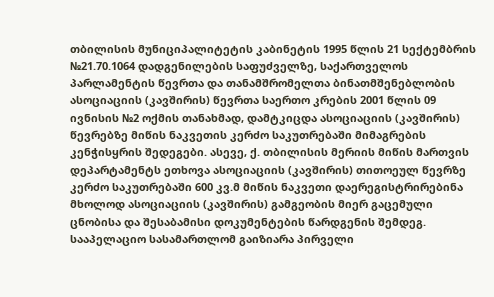თბილისის მუნიციპალიტეტის კაბინეტის 1995 წლის 21 სექტემბრის №21.70.1064 დადგენილების საფუძველზე, საქართველოს პარლამენტის წევრთა და თანამშრომელთა ბინათმშენებლობის ასოციაციის (კავშირის) წევრთა საერთო კრების 2001 წლის 09 ივნისის №2 ოქმის თანახმად, დამტკიცდა ასოციაციის (კავშირის) წევრებზე მიწის ნაკვეთის კერძო საკუთრებაში მიმაგრების კენჭისყრის შედეგები. ასევე, ქ. თბილისის მერიის მიწის მართვის დეპარტამენტს ეთხოვა ასოციაციის (კავშირის) თითოეულ წევრზე კერძო საკუთრებაში 600 კვ.მ მიწის ნაკვეთი დაერეგისტრირებინა მხოლოდ ასოციაციის (კავშირის) გამგეობის მიერ გაცემული ცნობისა და შესაბამისი დოკუმენტების წარდგენის შემდეგ. სააპელაციო სასამართლომ გაიზიარა პირველი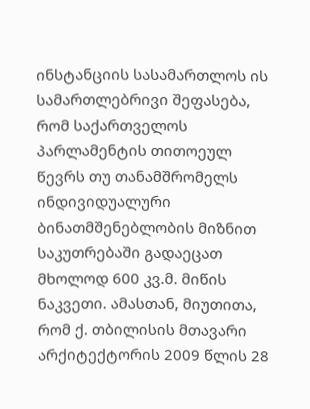ინსტანციის სასამართლოს ის სამართლებრივი შეფასება, რომ საქართველოს პარლამენტის თითოეულ წევრს თუ თანამშრომელს ინდივიდუალური ბინათმშენებლობის მიზნით საკუთრებაში გადაეცათ მხოლოდ 600 კვ.მ. მიწის ნაკვეთი. ამასთან, მიუთითა, რომ ქ. თბილისის მთავარი არქიტექტორის 2009 წლის 28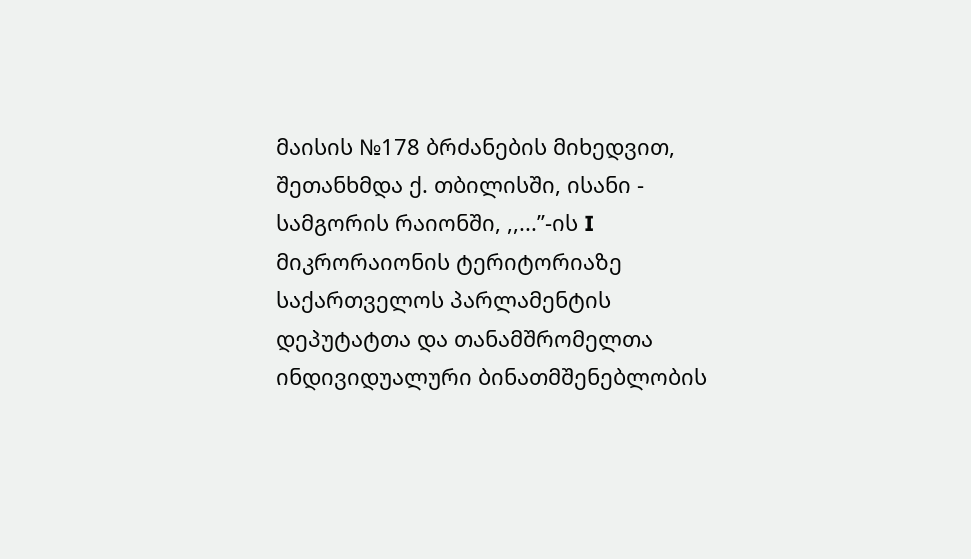მაისის №178 ბრძანების მიხედვით, შეთანხმდა ქ. თბილისში, ისანი - სამგორის რაიონში, ,,...’’-ის I მიკრორაიონის ტერიტორიაზე საქართველოს პარლამენტის დეპუტატთა და თანამშრომელთა ინდივიდუალური ბინათმშენებლობის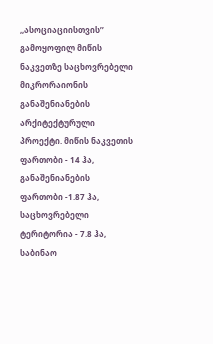,,ასოციაციისთვის’’ გამოყოფილ მიწის ნაკვეთზე საცხოვრებელი მიკრორაიონის განაშენიანების არქიტექტურული პროექტი. მიწის ნაკვეთის ფართობი - 14 ჰა, განაშენიანების ფართობი -1.87 ჰა, საცხოვრებელი ტერიტორია - 7.8 ჰა, საბინაო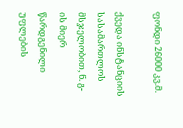ფონდი 26000 კვ.მ.

ქვედა ინსტანციის სასამართლოს მსჯელობით, ნ. გ-ის მიერ წარდგენილი უფლების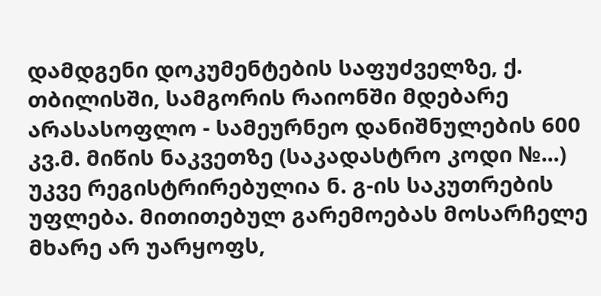დამდგენი დოკუმენტების საფუძველზე, ქ. თბილისში, სამგორის რაიონში მდებარე არასასოფლო - სამეურნეო დანიშნულების 600 კვ.მ. მიწის ნაკვეთზე (საკადასტრო კოდი №...) უკვე რეგისტრირებულია ნ. გ-ის საკუთრების უფლება. მითითებულ გარემოებას მოსარჩელე მხარე არ უარყოფს,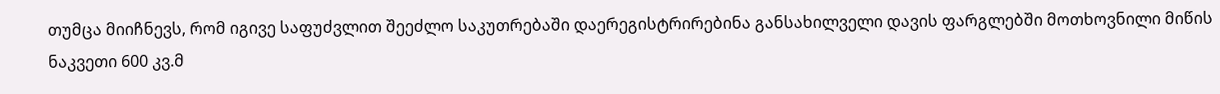თუმცა მიიჩნევს, რომ იგივე საფუძვლით შეეძლო საკუთრებაში დაერეგისტრირებინა განსახილველი დავის ფარგლებში მოთხოვნილი მიწის ნაკვეთი 600 კვ.მ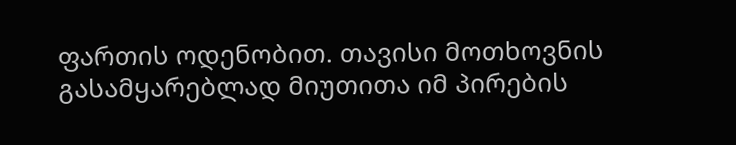ფართის ოდენობით. თავისი მოთხოვნის გასამყარებლად მიუთითა იმ პირების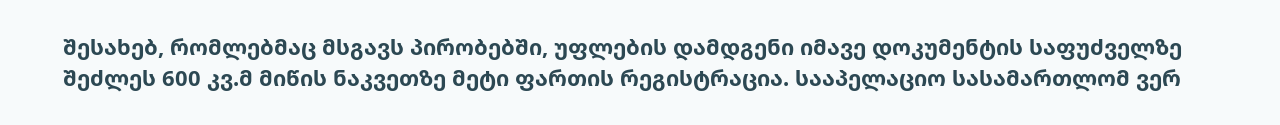შესახებ, რომლებმაც მსგავს პირობებში, უფლების დამდგენი იმავე დოკუმენტის საფუძველზე შეძლეს 600 კვ.მ მიწის ნაკვეთზე მეტი ფართის რეგისტრაცია. სააპელაციო სასამართლომ ვერ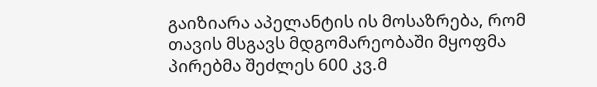გაიზიარა აპელანტის ის მოსაზრება, რომ თავის მსგავს მდგომარეობაში მყოფმა პირებმა შეძლეს 600 კვ.მ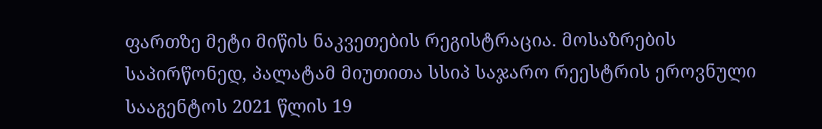ფართზე მეტი მიწის ნაკვეთების რეგისტრაცია. მოსაზრების საპირწონედ, პალატამ მიუთითა სსიპ საჯარო რეესტრის ეროვნული სააგენტოს 2021 წლის 19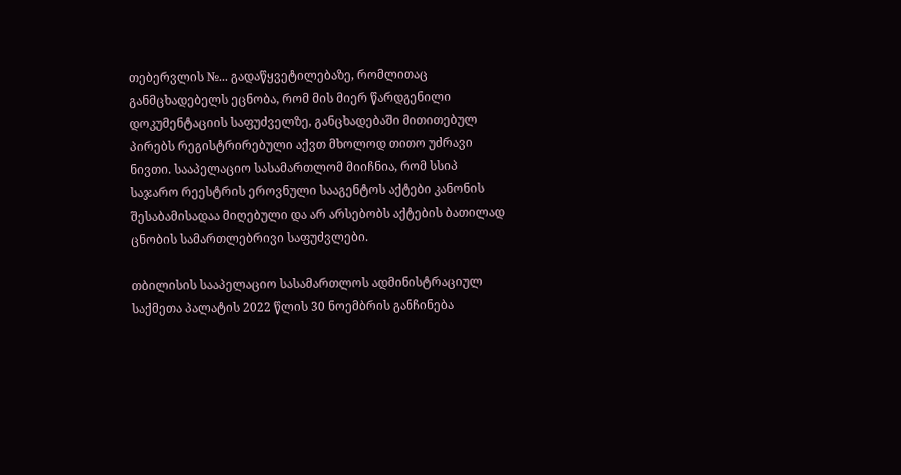თებერვლის №... გადაწყვეტილებაზე, რომლითაც განმცხადებელს ეცნობა, რომ მის მიერ წარდგენილი დოკუმენტაციის საფუძველზე, განცხადებაში მითითებულ პირებს რეგისტრირებული აქვთ მხოლოდ თითო უძრავი ნივთი. სააპელაციო სასამართლომ მიიჩნია, რომ სსიპ საჯარო რეესტრის ეროვნული სააგენტოს აქტები კანონის შესაბამისადაა მიღებული და არ არსებობს აქტების ბათილად ცნობის სამართლებრივი საფუძვლები.

თბილისის სააპელაციო სასამართლოს ადმინისტრაციულ საქმეთა პალატის 2022 წლის 30 ნოემბრის განჩინება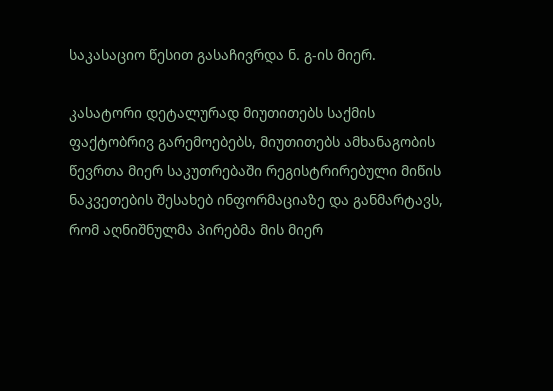საკასაციო წესით გასაჩივრდა ნ. გ-ის მიერ.

კასატორი დეტალურად მიუთითებს საქმის ფაქტობრივ გარემოებებს, მიუთითებს ამხანაგობის წევრთა მიერ საკუთრებაში რეგისტრირებული მიწის ნაკვეთების შესახებ ინფორმაციაზე და განმარტავს, რომ აღნიშნულმა პირებმა მის მიერ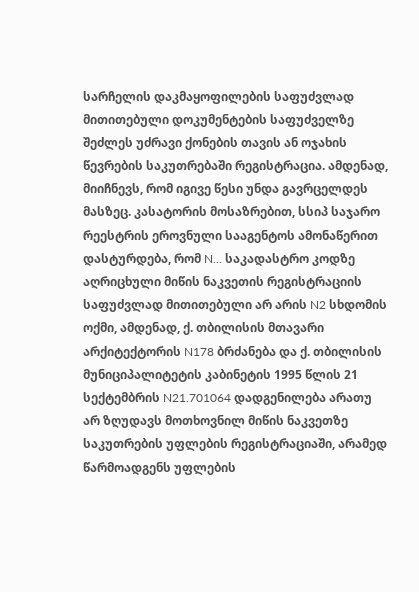სარჩელის დაკმაყოფილების საფუძვლად მითითებული დოკუმენტების საფუძველზე შეძლეს უძრავი ქონების თავის ან ოჯახის წევრების საკუთრებაში რეგისტრაცია. ამდენად, მიიჩნევს, რომ იგივე წესი უნდა გავრცელდეს მასზეც. კასატორის მოსაზრებით, სსიპ საჯარო რეესტრის ეროვნული სააგენტოს ამონაწერით დასტურდება, რომ N... საკადასტრო კოდზე აღრიცხული მიწის ნაკვეთის რეგისტრაციის საფუძვლად მითითებული არ არის N2 სხდომის ოქმი, ამდენად, ქ. თბილისის მთავარი არქიტექტორის N178 ბრძანება და ქ. თბილისის მუნიციპალიტეტის კაბინეტის 1995 წლის 21 სექტემბრის N21.701064 დადგენილება არათუ არ ზღუდავს მოთხოვნილ მიწის ნაკვეთზე საკუთრების უფლების რეგისტრაციაში, არამედ წარმოადგენს უფლების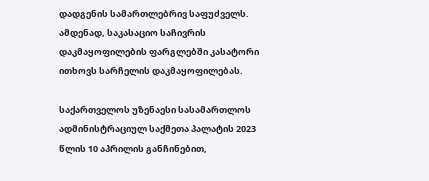დადგენის სამართლებრივ საფუძველს. ამდენად, საკასაციო საჩივრის დაკმაყოფილების ფარგლებში კასატორი ითხოვს სარჩელის დაკმაყოფილებას.

საქართველოს უზენაესი სასამართლოს ადმინისტრაციულ საქმეთა პალატის 2023 წლის 10 აპრილის განჩინებით,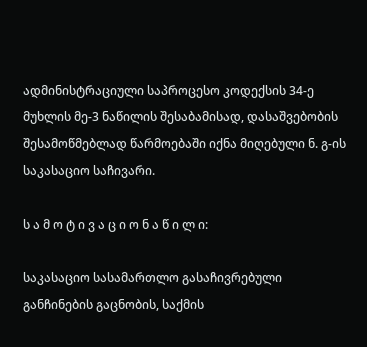ადმინისტრაციული საპროცესო კოდექსის 34-ე მუხლის მე-3 ნაწილის შესაბამისად, დასაშვებობის შესამოწმებლად წარმოებაში იქნა მიღებული ნ. გ-ის საკასაციო საჩივარი.

ს ა მ ო ტ ი ვ ა ც ი ო ნ ა წ ი ლ ი:

საკასაციო სასამართლო გასაჩივრებული განჩინების გაცნობის, საქმის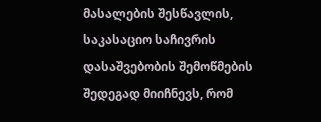მასალების შესწავლის, საკასაციო საჩივრის დასაშვებობის შემოწმების შედეგად მიიჩნევს, რომ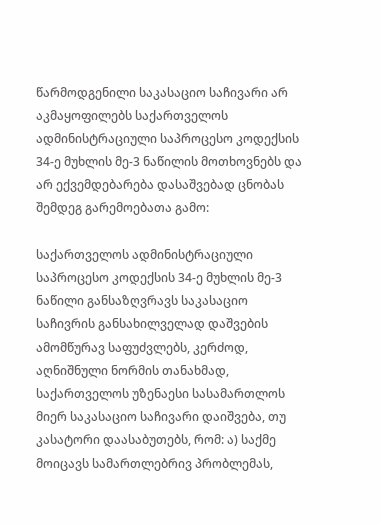წარმოდგენილი საკასაციო საჩივარი არ აკმაყოფილებს საქართველოს ადმინისტრაციული საპროცესო კოდექსის 34-ე მუხლის მე-3 ნაწილის მოთხოვნებს და არ ექვემდებარება დასაშვებად ცნობას შემდეგ გარემოებათა გამო:

საქართველოს ადმინისტრაციული საპროცესო კოდექსის 34-ე მუხლის მე-3 ნაწილი განსაზღვრავს საკასაციო საჩივრის განსახილველად დაშვების ამომწურავ საფუძვლებს, კერძოდ, აღნიშნული ნორმის თანახმად, საქართველოს უზენაესი სასამართლოს მიერ საკასაციო საჩივარი დაიშვება, თუ კასატორი დაასაბუთებს, რომ: ა) საქმე მოიცავს სამართლებრივ პრობლემას,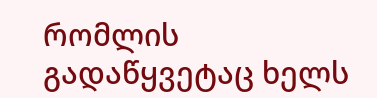რომლის გადაწყვეტაც ხელს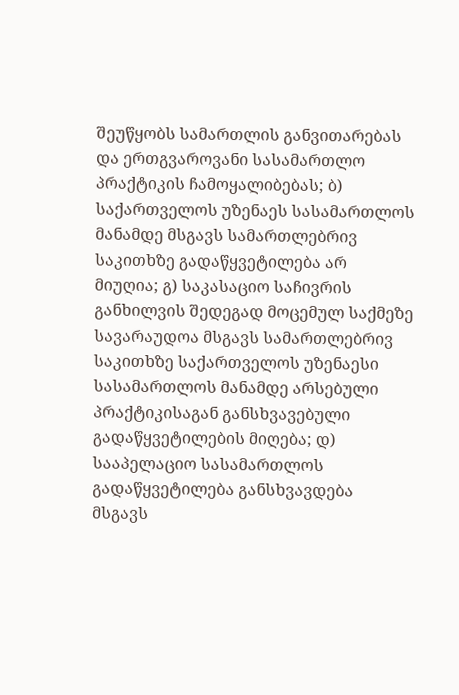შეუწყობს სამართლის განვითარებას და ერთგვაროვანი სასამართლო პრაქტიკის ჩამოყალიბებას; ბ) საქართველოს უზენაეს სასამართლოს მანამდე მსგავს სამართლებრივ საკითხზე გადაწყვეტილება არ მიუღია; გ) საკასაციო საჩივრის განხილვის შედეგად მოცემულ საქმეზე სავარაუდოა მსგავს სამართლებრივ საკითხზე საქართველოს უზენაესი სასამართლოს მანამდე არსებული პრაქტიკისაგან განსხვავებული გადაწყვეტილების მიღება; დ) სააპელაციო სასამართლოს გადაწყვეტილება განსხვავდება მსგავს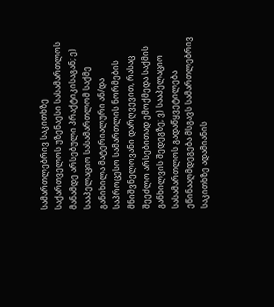სამართლებრივ საკითხზე საქართველოს უზენაესი სასამართლოს მანამდე არსებული პრაქტიკისაგან; ე) სააპელაციო სასამართლომ საქმე განიხილა მატერიალური ან/და საპროცესო სამართლის ნორმების მნიშვნელოვანი დარღვევით, რასაც შეეძლო არსებითად ემოქმედა საქმის განხილვის შედეგზე; ვ) სააპელაციო სასამართლოს გადაწყვეტილება ეწინააღმდეგება მსგავს სამართლებრივ საკითხზე ადამიანის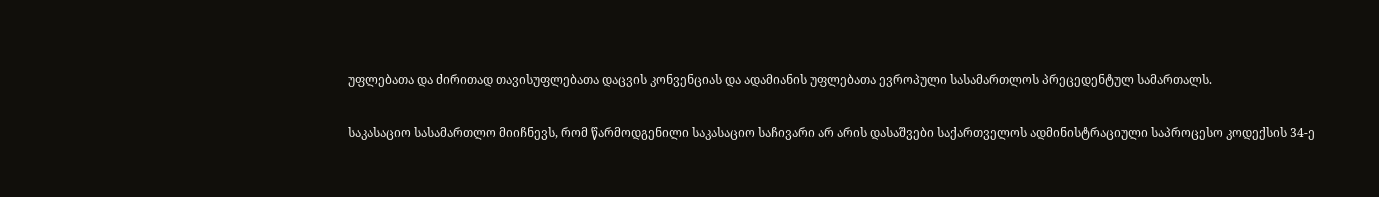უფლებათა და ძირითად თავისუფლებათა დაცვის კონვენციას და ადამიანის უფლებათა ევროპული სასამართლოს პრეცედენტულ სამართალს.

საკასაციო სასამართლო მიიჩნევს, რომ წარმოდგენილი საკასაციო საჩივარი არ არის დასაშვები საქართველოს ადმინისტრაციული საპროცესო კოდექსის 34-ე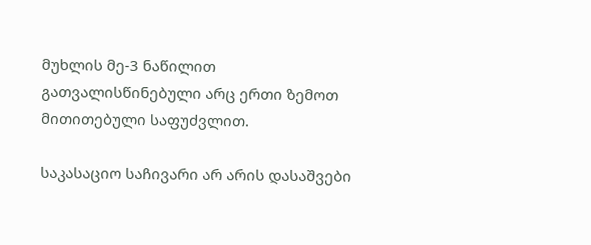მუხლის მე-3 ნაწილით გათვალისწინებული არც ერთი ზემოთ მითითებული საფუძვლით.

საკასაციო საჩივარი არ არის დასაშვები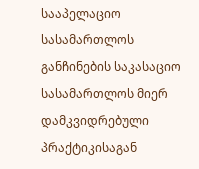სააპელაციო სასამართლოს განჩინების საკასაციო სასამართლოს მიერ დამკვიდრებული პრაქტიკისაგან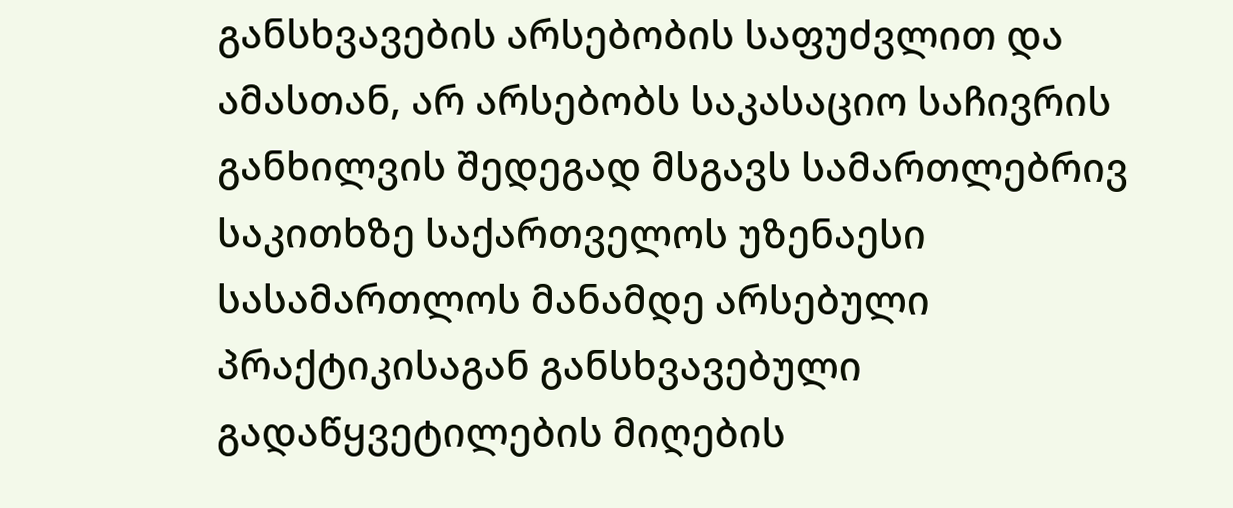განსხვავების არსებობის საფუძვლით და ამასთან, არ არსებობს საკასაციო საჩივრის განხილვის შედეგად მსგავს სამართლებრივ საკითხზე საქართველოს უზენაესი სასამართლოს მანამდე არსებული პრაქტიკისაგან განსხვავებული გადაწყვეტილების მიღების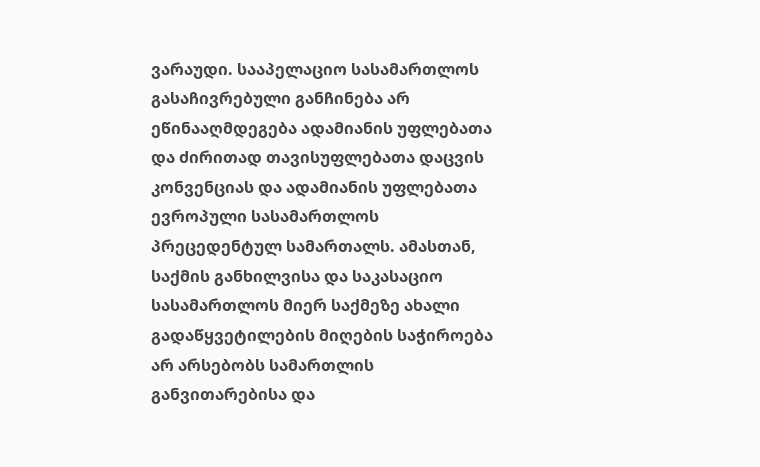ვარაუდი. სააპელაციო სასამართლოს გასაჩივრებული განჩინება არ ეწინააღმდეგება ადამიანის უფლებათა და ძირითად თავისუფლებათა დაცვის კონვენციას და ადამიანის უფლებათა ევროპული სასამართლოს პრეცედენტულ სამართალს. ამასთან, საქმის განხილვისა და საკასაციო სასამართლოს მიერ საქმეზე ახალი გადაწყვეტილების მიღების საჭიროება არ არსებობს სამართლის განვითარებისა და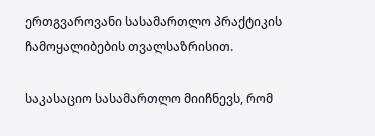ერთგვაროვანი სასამართლო პრაქტიკის ჩამოყალიბების თვალსაზრისით.

საკასაციო სასამართლო მიიჩნევს, რომ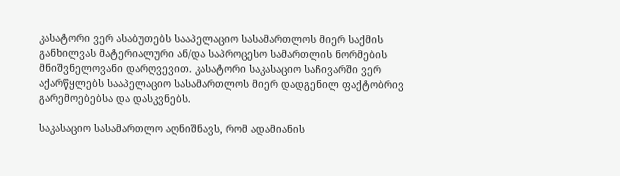კასატორი ვერ ასაბუთებს სააპელაციო სასამართლოს მიერ საქმის განხილვას მატერიალური ან/და საპროცესო სამართლის ნორმების მნიშვნელოვანი დარღვევით. კასატორი საკასაციო საჩივარში ვერ აქარწყლებს სააპელაციო სასამართლოს მიერ დადგენილ ფაქტობრივ გარემოებებსა და დასკვნებს.

საკასაციო სასამართლო აღნიშნავს, რომ ადამიანის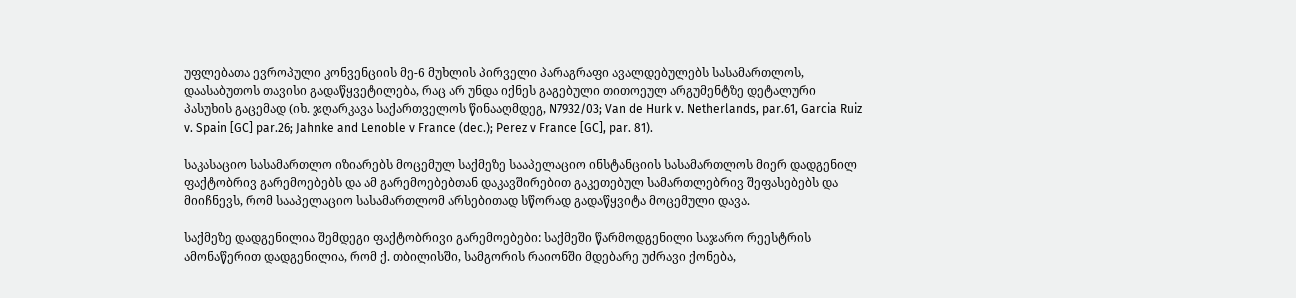უფლებათა ევროპული კონვენციის მე-6 მუხლის პირველი პარაგრაფი ავალდებულებს სასამართლოს, დაასაბუთოს თავისი გადაწყვეტილება, რაც არ უნდა იქნეს გაგებული თითოეულ არგუმენტზე დეტალური პასუხის გაცემად (იხ. ჯღარკავა საქართველოს წინააღმდეგ, N7932/03; Van de Hurk v. Netherlands, par.61, Garcia Ruiz v. Spain [GC] par.26; Jahnke and Lenoble v France (dec.); Perez v France [GC], par. 81).

საკასაციო სასამართლო იზიარებს მოცემულ საქმეზე სააპელაციო ინსტანციის სასამართლოს მიერ დადგენილ ფაქტობრივ გარემოებებს და ამ გარემოებებთან დაკავშირებით გაკეთებულ სამართლებრივ შეფასებებს და მიიჩნევს, რომ სააპელაციო სასამართლომ არსებითად სწორად გადაწყვიტა მოცემული დავა.

საქმეზე დადგენილია შემდეგი ფაქტობრივი გარემოებები: საქმეში წარმოდგენილი საჯარო რეესტრის ამონაწერით დადგენილია, რომ ქ. თბილისში, სამგორის რაიონში მდებარე უძრავი ქონება,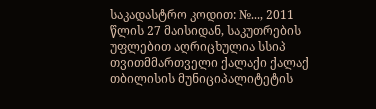საკადასტრო კოდით: №..., 2011 წლის 27 მაისიდან, საკუთრების უფლებით აღრიცხულია სსიპ თვითმმართველი ქალაქი ქალაქ თბილისის მუნიციპალიტეტის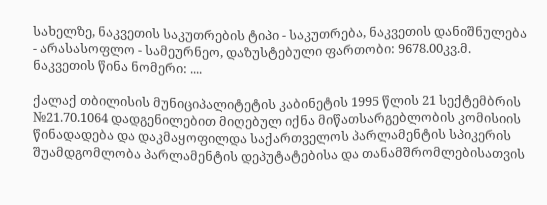სახელზე, ნაკვეთის საკუთრების ტიპი - საკუთრება, ნაკვეთის დანიშნულება - არასასოფლო - სამეურნეო, დაზუსტებული ფართობი: 9678.00კვ.მ. ნაკვეთის წინა ნომერი: ....

ქალაქ თბილისის მუნიციპალიტეტის კაბინეტის 1995 წლის 21 სექტემბრის №21.70.1064 დადგენილებით მიღებულ იქნა მიწათსარგებლობის კომისიის წინადადება და დაკმაყოფილდა საქართველოს პარლამენტის სპიკერის შუამდგომლობა პარლამენტის დეპუტატებისა და თანამშრომლებისათვის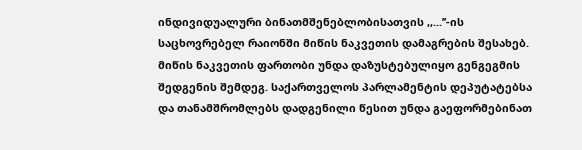ინდივიდუალური ბინათმშენებლობისათვის ,,...’’-ის საცხოვრებელ რაიონში მიწის ნაკვეთის დამაგრების შესახებ. მიწის ნაკვეთის ფართობი უნდა დაზუსტებულიყო გენგეგმის შედგენის შემდეგ. საქართველოს პარლამენტის დეპუტატებსა და თანამშრომლებს დადგენილი წესით უნდა გაეფორმებინათ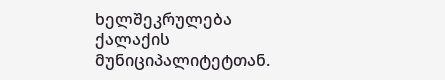ხელშეკრულება ქალაქის მუნიციპალიტეტთან.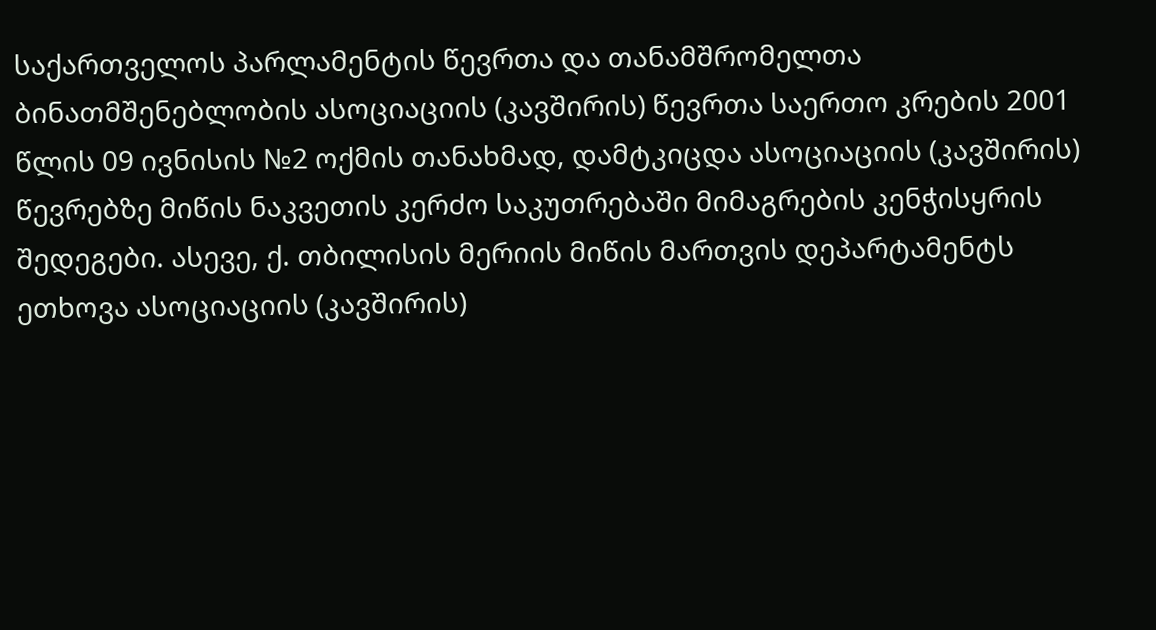საქართველოს პარლამენტის წევრთა და თანამშრომელთა ბინათმშენებლობის ასოციაციის (კავშირის) წევრთა საერთო კრების 2001 წლის 09 ივნისის №2 ოქმის თანახმად, დამტკიცდა ასოციაციის (კავშირის) წევრებზე მიწის ნაკვეთის კერძო საკუთრებაში მიმაგრების კენჭისყრის შედეგები. ასევე, ქ. თბილისის მერიის მიწის მართვის დეპარტამენტს ეთხოვა ასოციაციის (კავშირის)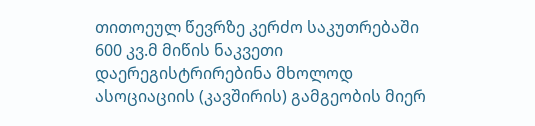თითოეულ წევრზე კერძო საკუთრებაში 600 კვ.მ მიწის ნაკვეთი დაერეგისტრირებინა მხოლოდ ასოციაციის (კავშირის) გამგეობის მიერ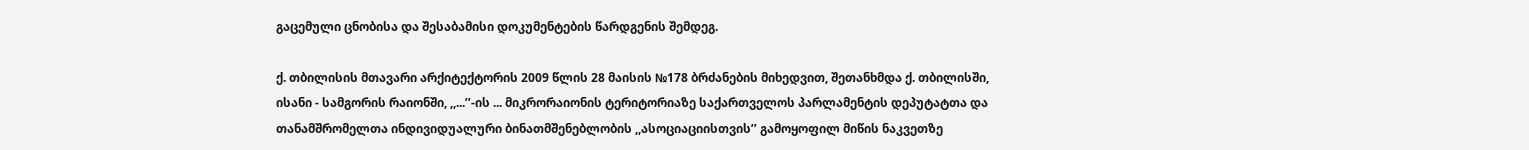გაცემული ცნობისა და შესაბამისი დოკუმენტების წარდგენის შემდეგ.

ქ. თბილისის მთავარი არქიტექტორის 2009 წლის 28 მაისის №178 ბრძანების მიხედვით, შეთანხმდა ქ. თბილისში, ისანი - სამგორის რაიონში, ,,...’’-ის ... მიკრორაიონის ტერიტორიაზე საქართველოს პარლამენტის დეპუტატთა და თანამშრომელთა ინდივიდუალური ბინათმშენებლობის ,,ასოციაციისთვის’’ გამოყოფილ მიწის ნაკვეთზე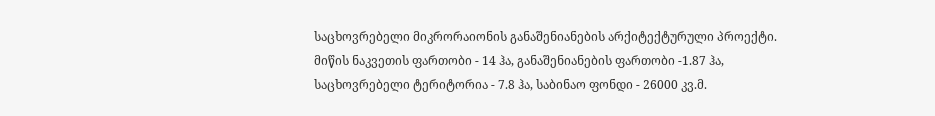საცხოვრებელი მიკრორაიონის განაშენიანების არქიტექტურული პროექტი. მიწის ნაკვეთის ფართობი - 14 ჰა, განაშენიანების ფართობი -1.87 ჰა, საცხოვრებელი ტერიტორია - 7.8 ჰა, საბინაო ფონდი - 26000 კვ.მ.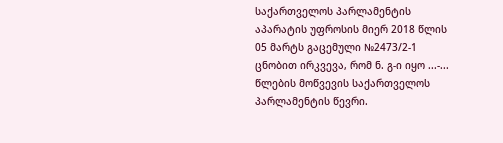საქართველოს პარლამენტის აპარატის უფროსის მიერ 2018 წლის 05 მარტს გაცემული №2473/2-1 ცნობით ირკვევა, რომ ნ. გ-ი იყო ...-... წლების მოწვევის საქართველოს პარლამენტის წევრი.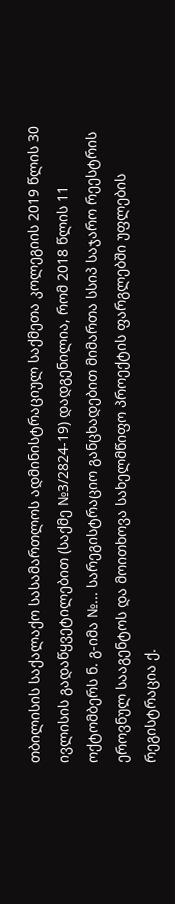თბილისის საქალაქო სასამართლოს ადმინისტრაციულ საქმეთა კოლეგიის 2019 წლის 30 ივლისის გადაწყვეტილებით (საქმე №3/2824-19) დადგენილია, რომ 2018 წლის 11 ოქტომბერს ნ. გ-იმა №... სარეგისტრაციო განცხადებით მიმართა სსიპ საჯარო რეესტრის ეროვნულ სააგენტოს და მოითხოვა სახელმწიფო პროექტის ფარგლებში უფლების რეგისტრაცია ქ.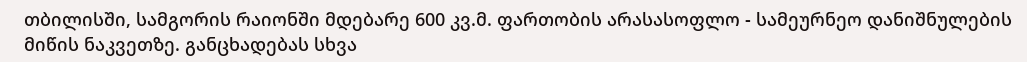თბილისში, სამგორის რაიონში მდებარე 600 კვ.მ. ფართობის არასასოფლო - სამეურნეო დანიშნულების მიწის ნაკვეთზე. განცხადებას სხვა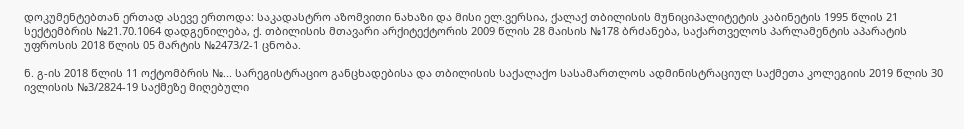დოკუმენტებთან ერთად ასევე ერთოდა: საკადასტრო აზომვითი ნახაზი და მისი ელ.ვერსია, ქალაქ თბილისის მუნიციპალიტეტის კაბინეტის 1995 წლის 21 სექტემბრის №21.70.1064 დადგენილება, ქ. თბილისის მთავარი არქიტექტორის 2009 წლის 28 მაისის №178 ბრძანება, საქართველოს პარლამენტის აპარატის უფროსის 2018 წლის 05 მარტის №2473/2-1 ცნობა.

ნ. გ-ის 2018 წლის 11 ოქტომბრის №... სარეგისტრაციო განცხადებისა და თბილისის საქალაქო სასამართლოს ადმინისტრაციულ საქმეთა კოლეგიის 2019 წლის 30 ივლისის №3/2824-19 საქმეზე მიღებული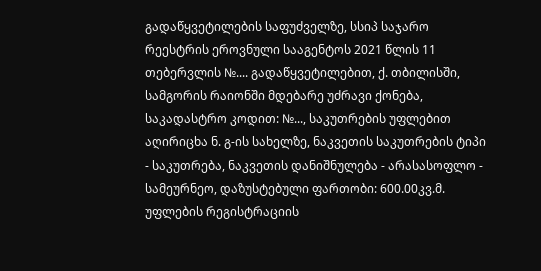გადაწყვეტილების საფუძველზე, სსიპ საჯარო რეესტრის ეროვნული სააგენტოს 2021 წლის 11 თებერვლის №.... გადაწყვეტილებით, ქ. თბილისში, სამგორის რაიონში მდებარე უძრავი ქონება, საკადასტრო კოდით: №..., საკუთრების უფლებით აღირიცხა ნ. გ-ის სახელზე, ნაკვეთის საკუთრების ტიპი - საკუთრება, ნაკვეთის დანიშნულება - არასასოფლო - სამეურნეო, დაზუსტებული ფართობი: 600.00კვ.მ. უფლების რეგისტრაციის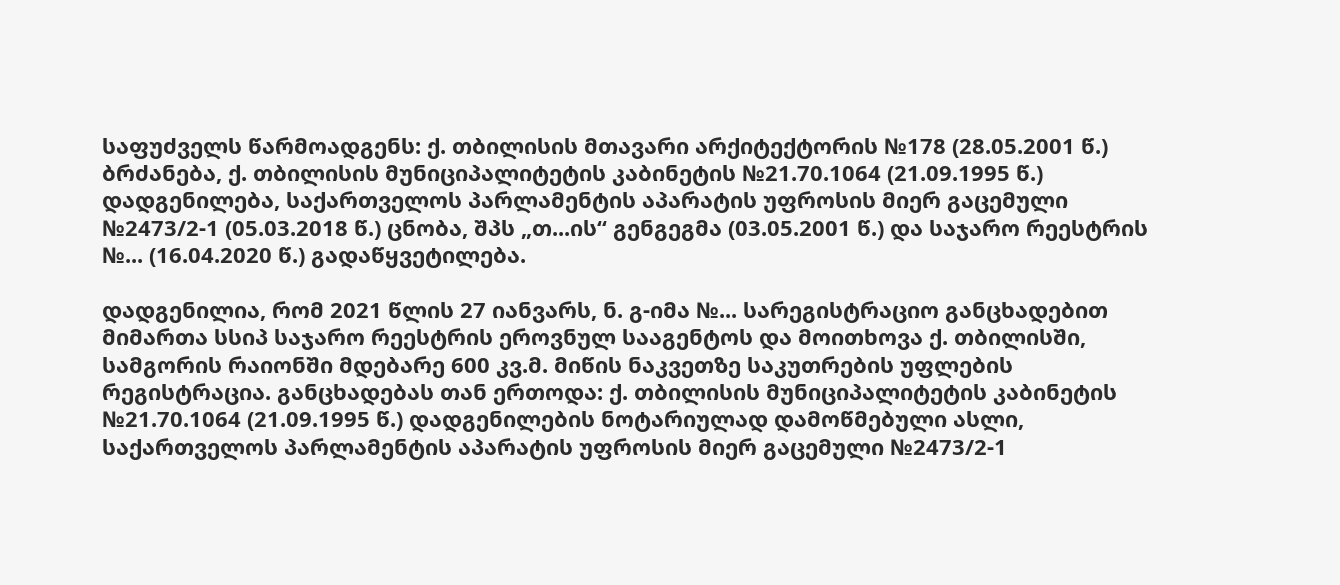საფუძველს წარმოადგენს: ქ. თბილისის მთავარი არქიტექტორის №178 (28.05.2001 წ.) ბრძანება, ქ. თბილისის მუნიციპალიტეტის კაბინეტის №21.70.1064 (21.09.1995 წ.) დადგენილება, საქართველოს პარლამენტის აპარატის უფროსის მიერ გაცემული №2473/2-1 (05.03.2018 წ.) ცნობა, შპს „თ...ის“ გენგეგმა (03.05.2001 წ.) და საჯარო რეესტრის №... (16.04.2020 წ.) გადაწყვეტილება.

დადგენილია, რომ 2021 წლის 27 იანვარს, ნ. გ-იმა №... სარეგისტრაციო განცხადებით მიმართა სსიპ საჯარო რეესტრის ეროვნულ სააგენტოს და მოითხოვა ქ. თბილისში, სამგორის რაიონში მდებარე 600 კვ.მ. მიწის ნაკვეთზე საკუთრების უფლების რეგისტრაცია. განცხადებას თან ერთოდა: ქ. თბილისის მუნიციპალიტეტის კაბინეტის №21.70.1064 (21.09.1995 წ.) დადგენილების ნოტარიულად დამოწმებული ასლი, საქართველოს პარლამენტის აპარატის უფროსის მიერ გაცემული №2473/2-1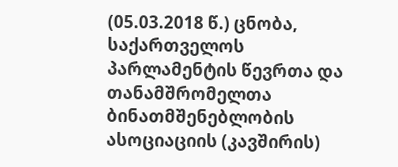(05.03.2018 წ.) ცნობა, საქართველოს პარლამენტის წევრთა და თანამშრომელთა ბინათმშენებლობის ასოციაციის (კავშირის)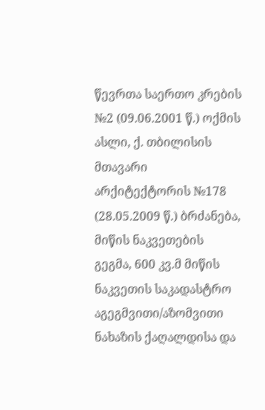წევრთა საერთო კრების №2 (09.06.2001 წ.) ოქმის ასლი, ქ. თბილისის მთავარი არქიტექტორის №178 (28.05.2009 წ.) ბრძანება, მიწის ნაკვეთების გეგმა, 600 კვ.მ მიწის ნაკვეთის საკადასტრო აგეგმვითი/აზომვითი ნახაზის ქაღალდისა და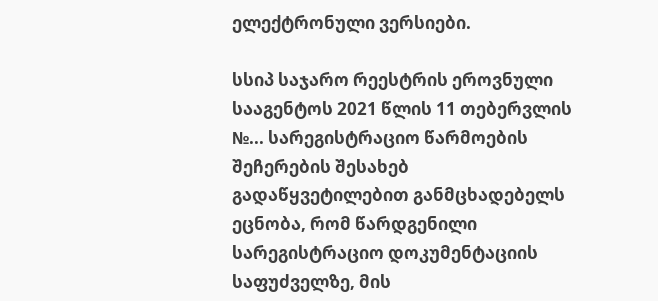ელექტრონული ვერსიები.

სსიპ საჯარო რეესტრის ეროვნული სააგენტოს 2021 წლის 11 თებერვლის №... სარეგისტრაციო წარმოების შეჩერების შესახებ გადაწყვეტილებით განმცხადებელს ეცნობა, რომ წარდგენილი სარეგისტრაციო დოკუმენტაციის საფუძველზე, მის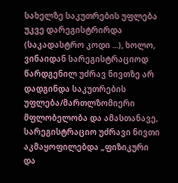სახელზე საკუთრების უფლება უკვე დარეგისტრირდა (საკადასტრო კოდი ...), ხოლო, ვინაიდან სარეგისტრაციოდ წარდგენილ უძრავ ნივთზე არ დადგინდა საკუთრების უფლება/მართლზომიერი მფლობელობა და ამასთანავე, სარეგისტრაციო უძრავი ნივთი აკმაყოფილებდა „ფიზიკური და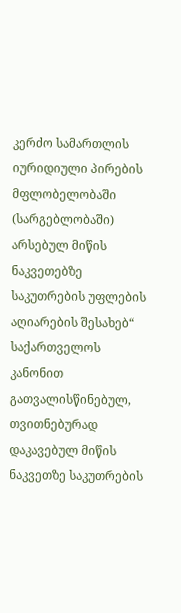კერძო სამართლის იურიდიული პირების მფლობელობაში (სარგებლობაში) არსებულ მიწის ნაკვეთებზე საკუთრების უფლების აღიარების შესახებ“ საქართველოს კანონით გათვალისწინებულ, თვითნებურად დაკავებულ მიწის ნაკვეთზე საკუთრების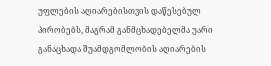უფლების აღიარებისთვის დაწესებულ პირობებს, მაგრამ განმცხადებელმა უარი განაცხადა შუამდგომლობის აღიარების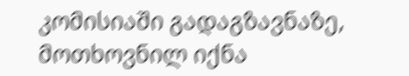კომისიაში გადაგზავნაზე, მოთხოვნილ იქნა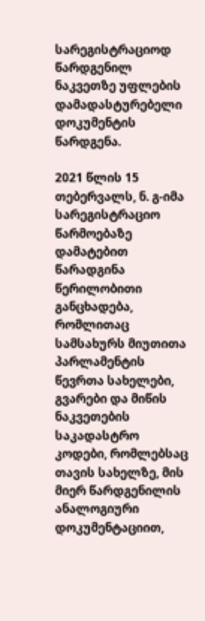სარეგისტრაციოდ წარდგენილ ნაკვეთზე უფლების დამადასტურებელი დოკუმენტის წარდგენა.

2021 წლის 15 თებერვალს, ნ. გ-იმა სარეგისტრაციო წარმოებაზე დამატებით წარადგინა წერილობითი განცხადება, რომლითაც სამსახურს მიუთითა პარლამენტის წევრთა სახელები, გვარები და მიწის ნაკვეთების საკადასტრო კოდები, რომლებსაც თავის სახელზე, მის მიერ წარდგენილის ანალოგიური დოკუმენტაციით,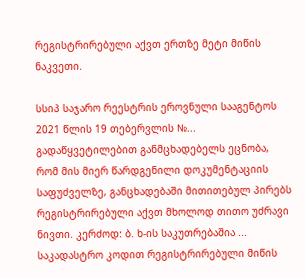რეგისტრირებული აქვთ ერთზე მეტი მიწის ნაკვეთი.

სსიპ საჯარო რეესტრის ეროვნული სააგენტოს 2021 წლის 19 თებერვლის №... გადაწყვეტილებით განმცხადებელს ეცნობა, რომ მის მიერ წარდგენილი დოკუმენტაციის საფუძველზე, განცხადებაში მითითებულ პირებს რეგისტრირებული აქვთ მხოლოდ თითო უძრავი ნივთი. კერძოდ: ბ. ხ-ის საკუთრებაშია ... საკადასტრო კოდით რეგისტრირებული მიწის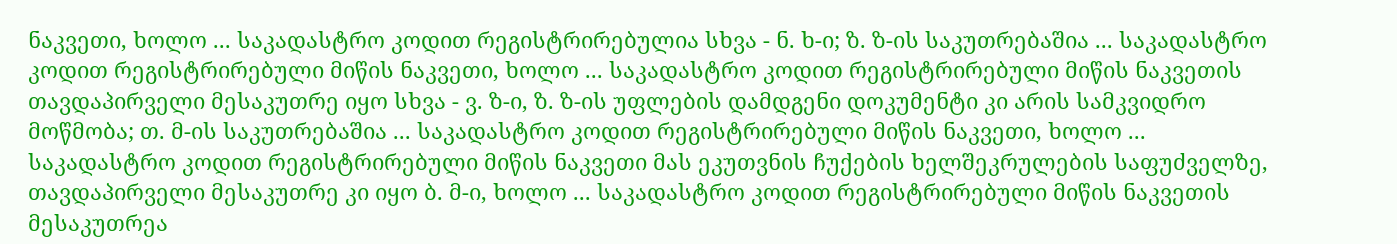ნაკვეთი, ხოლო ... საკადასტრო კოდით რეგისტრირებულია სხვა - ნ. ხ-ი; ზ. ზ-ის საკუთრებაშია ... საკადასტრო კოდით რეგისტრირებული მიწის ნაკვეთი, ხოლო ... საკადასტრო კოდით რეგისტრირებული მიწის ნაკვეთის თავდაპირველი მესაკუთრე იყო სხვა - ვ. ზ-ი, ზ. ზ-ის უფლების დამდგენი დოკუმენტი კი არის სამკვიდრო მოწმობა; თ. მ-ის საკუთრებაშია ... საკადასტრო კოდით რეგისტრირებული მიწის ნაკვეთი, ხოლო ... საკადასტრო კოდით რეგისტრირებული მიწის ნაკვეთი მას ეკუთვნის ჩუქების ხელშეკრულების საფუძველზე, თავდაპირველი მესაკუთრე კი იყო ბ. მ-ი, ხოლო ... საკადასტრო კოდით რეგისტრირებული მიწის ნაკვეთის მესაკუთრეა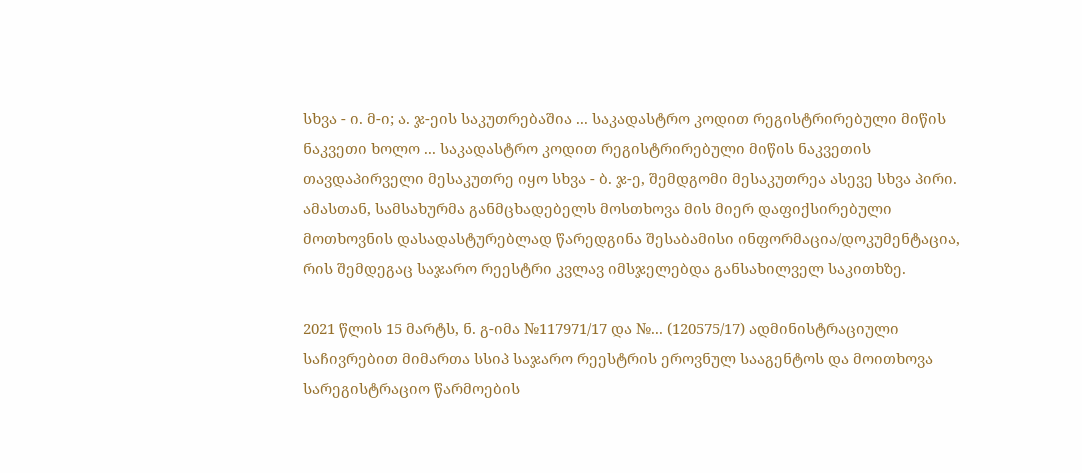სხვა - ი. მ-ი; ა. ჯ-ეის საკუთრებაშია ... საკადასტრო კოდით რეგისტრირებული მიწის ნაკვეთი ხოლო ... საკადასტრო კოდით რეგისტრირებული მიწის ნაკვეთის თავდაპირველი მესაკუთრე იყო სხვა - ბ. ჯ-ე, შემდგომი მესაკუთრეა ასევე სხვა პირი. ამასთან, სამსახურმა განმცხადებელს მოსთხოვა მის მიერ დაფიქსირებული მოთხოვნის დასადასტურებლად წარედგინა შესაბამისი ინფორმაცია/დოკუმენტაცია, რის შემდეგაც საჯარო რეესტრი კვლავ იმსჯელებდა განსახილველ საკითხზე.

2021 წლის 15 მარტს, ნ. გ-იმა №117971/17 და №... (120575/17) ადმინისტრაციული საჩივრებით მიმართა სსიპ საჯარო რეესტრის ეროვნულ სააგენტოს და მოითხოვა სარეგისტრაციო წარმოების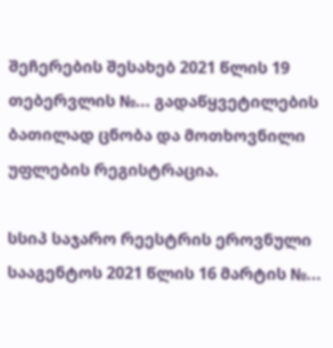შეჩერების შესახებ 2021 წლის 19 თებერვლის №... გადაწყვეტილების ბათილად ცნობა და მოთხოვნილი უფლების რეგისტრაცია.

სსიპ საჯარო რეესტრის ეროვნული სააგენტოს 2021 წლის 16 მარტის №...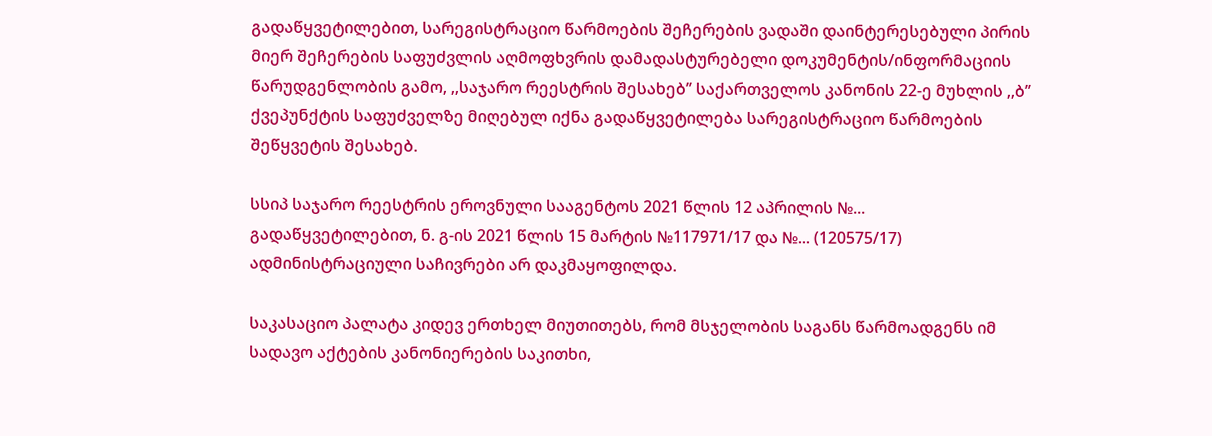გადაწყვეტილებით, სარეგისტრაციო წარმოების შეჩერების ვადაში დაინტერესებული პირის მიერ შეჩერების საფუძვლის აღმოფხვრის დამადასტურებელი დოკუმენტის/ინფორმაციის წარუდგენლობის გამო, ,,საჯარო რეესტრის შესახებ’’ საქართველოს კანონის 22-ე მუხლის ,,ბ’’ ქვეპუნქტის საფუძველზე მიღებულ იქნა გადაწყვეტილება სარეგისტრაციო წარმოების შეწყვეტის შესახებ.

სსიპ საჯარო რეესტრის ეროვნული სააგენტოს 2021 წლის 12 აპრილის №... გადაწყვეტილებით, ნ. გ-ის 2021 წლის 15 მარტის №117971/17 და №... (120575/17) ადმინისტრაციული საჩივრები არ დაკმაყოფილდა.

საკასაციო პალატა კიდევ ერთხელ მიუთითებს, რომ მსჯელობის საგანს წარმოადგენს იმ სადავო აქტების კანონიერების საკითხი,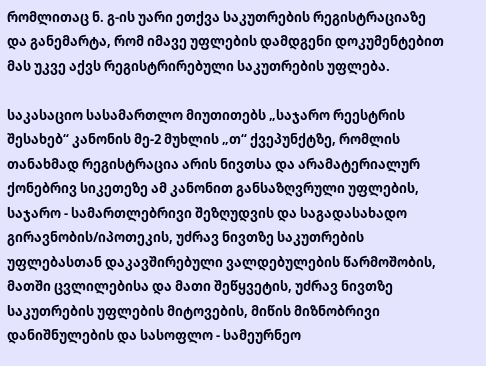რომლითაც ნ. გ-ის უარი ეთქვა საკუთრების რეგისტრაციაზე და განემარტა, რომ იმავე უფლების დამდგენი დოკუმენტებით მას უკვე აქვს რეგისტრირებული საკუთრების უფლება.

საკასაციო სასამართლო მიუთითებს „საჯარო რეესტრის შესახებ“ კანონის მე-2 მუხლის „თ“ ქვეპუნქტზე, რომლის თანახმად რეგისტრაცია არის ნივთსა და არამატერიალურ ქონებრივ სიკეთეზე ამ კანონით განსაზღვრული უფლების, საჯარო - სამართლებრივი შეზღუდვის და საგადასახადო გირავნობის/იპოთეკის, უძრავ ნივთზე საკუთრების უფლებასთან დაკავშირებული ვალდებულების წარმოშობის, მათში ცვლილებისა და მათი შეწყვეტის, უძრავ ნივთზე საკუთრების უფლების მიტოვების, მიწის მიზნობრივი დანიშნულების და სასოფლო - სამეურნეო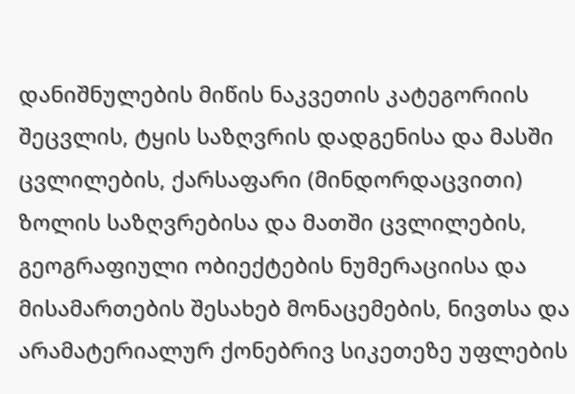დანიშნულების მიწის ნაკვეთის კატეგორიის შეცვლის, ტყის საზღვრის დადგენისა და მასში ცვლილების, ქარსაფარი (მინდორდაცვითი) ზოლის საზღვრებისა და მათში ცვლილების, გეოგრაფიული ობიექტების ნუმერაციისა და მისამართების შესახებ მონაცემების, ნივთსა და არამატერიალურ ქონებრივ სიკეთეზე უფლების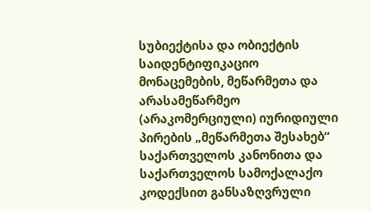სუბიექტისა და ობიექტის საიდენტიფიკაციო მონაცემების, მეწარმეთა და არასამეწარმეო (არაკომერციული) იურიდიული პირების „მეწარმეთა შესახებ“ საქართველოს კანონითა და საქართველოს სამოქალაქო კოდექსით განსაზღვრული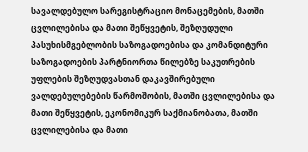სავალდებულო სარეგისტრაციო მონაცემების, მათში ცვლილებისა და მათი შეწყვეტის, შეზღუდული პასუხისმგებლობის საზოგადოებისა და კომანდიტური საზოგადოების პარტნიორთა წილებზე საკუთრების უფლების შეზღუდვასთან დაკავშირებული ვალდებულებების წარმოშობის, მათში ცვლილებისა და მათი შეწყვეტის, ეკონომიკურ საქმიანობათა, მათში ცვლილებისა და მათი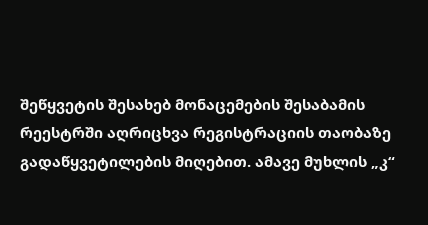შეწყვეტის შესახებ მონაცემების შესაბამის რეესტრში აღრიცხვა რეგისტრაციის თაობაზე გადაწყვეტილების მიღებით. ამავე მუხლის „კ“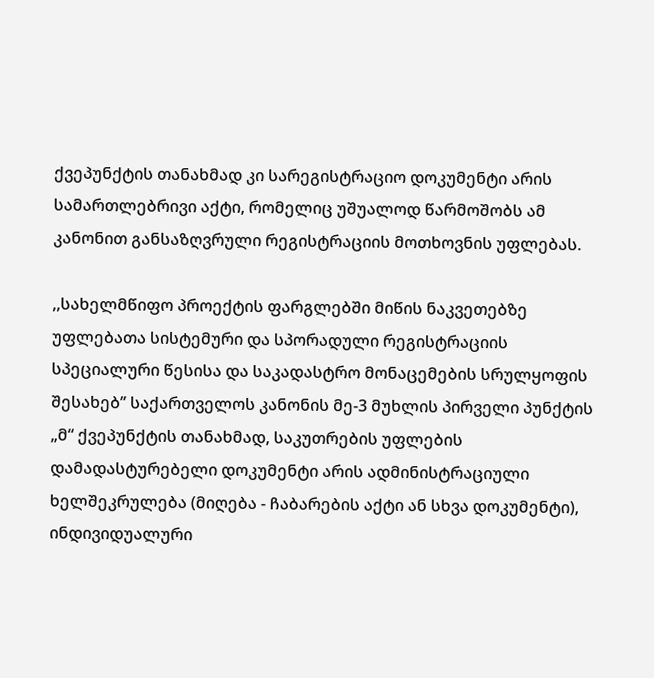ქვეპუნქტის თანახმად კი სარეგისტრაციო დოკუმენტი არის სამართლებრივი აქტი, რომელიც უშუალოდ წარმოშობს ამ კანონით განსაზღვრული რეგისტრაციის მოთხოვნის უფლებას.

,,სახელმწიფო პროექტის ფარგლებში მიწის ნაკვეთებზე უფლებათა სისტემური და სპორადული რეგისტრაციის სპეციალური წესისა და საკადასტრო მონაცემების სრულყოფის შესახებ’’ საქართველოს კანონის მე-3 მუხლის პირველი პუნქტის „მ“ ქვეპუნქტის თანახმად, საკუთრების უფლების დამადასტურებელი დოკუმენტი არის ადმინისტრაციული ხელშეკრულება (მიღება - ჩაბარების აქტი ან სხვა დოკუმენტი), ინდივიდუალური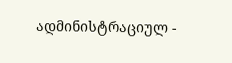ადმინისტრაციულ -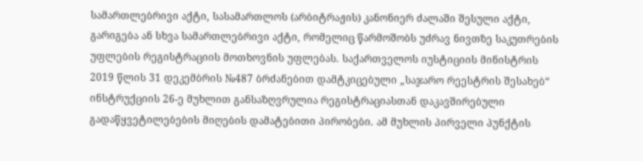სამართლებრივი აქტი, სასამართლოს (არბიტრაჟის) კანონიერ ძალაში შესული აქტი, გარიგება ან სხვა სამართლებრივი აქტი, რომელიც წარმოშობს უძრავ ნივთზე საკუთრების უფლების რეგისტრაციის მოთხოვნის უფლებას. საქართველოს იუსტიციის მინისტრის 2019 წლის 31 დეკემბრის №487 ბრძანებით დამტკიცებული „საჯარო რეესტრის შესახებ“ ინსტრუქციის 26-ე მუხლით განსაზღვრულია რეგისტრაციასთან დაკავშირებული გადაწყვეტილებების მიღების დამატებითი პირობები. ამ მუხლის პირველი პუნქტის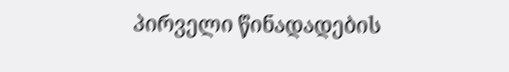პირველი წინადადების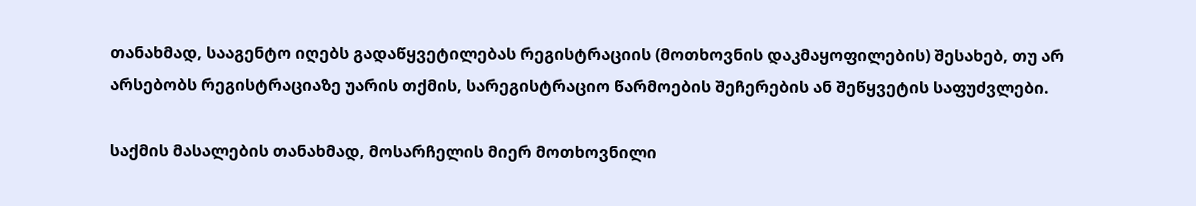თანახმად, სააგენტო იღებს გადაწყვეტილებას რეგისტრაციის (მოთხოვნის დაკმაყოფილების) შესახებ, თუ არ არსებობს რეგისტრაციაზე უარის თქმის, სარეგისტრაციო წარმოების შეჩერების ან შეწყვეტის საფუძვლები.

საქმის მასალების თანახმად, მოსარჩელის მიერ მოთხოვნილი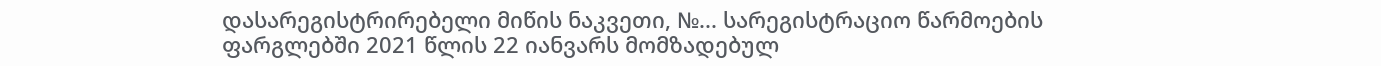დასარეგისტრირებელი მიწის ნაკვეთი, №... სარეგისტრაციო წარმოების ფარგლებში 2021 წლის 22 იანვარს მომზადებულ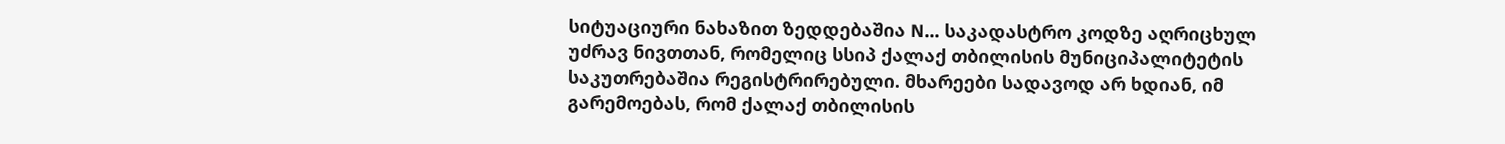სიტუაციური ნახაზით ზედდებაშია N... საკადასტრო კოდზე აღრიცხულ უძრავ ნივთთან, რომელიც სსიპ ქალაქ თბილისის მუნიციპალიტეტის საკუთრებაშია რეგისტრირებული. მხარეები სადავოდ არ ხდიან, იმ გარემოებას, რომ ქალაქ თბილისის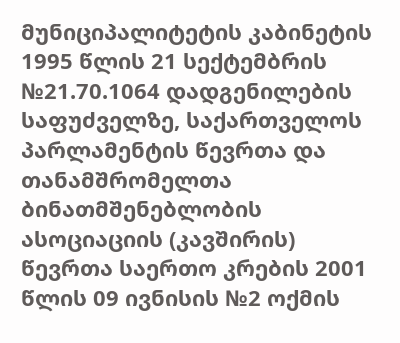მუნიციპალიტეტის კაბინეტის 1995 წლის 21 სექტემბრის №21.70.1064 დადგენილების საფუძველზე, საქართველოს პარლამენტის წევრთა და თანამშრომელთა ბინათმშენებლობის ასოციაციის (კავშირის) წევრთა საერთო კრების 2001 წლის 09 ივნისის №2 ოქმის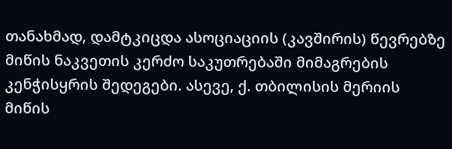თანახმად, დამტკიცდა ასოციაციის (კავშირის) წევრებზე მიწის ნაკვეთის კერძო საკუთრებაში მიმაგრების კენჭისყრის შედეგები. ასევე, ქ. თბილისის მერიის მიწის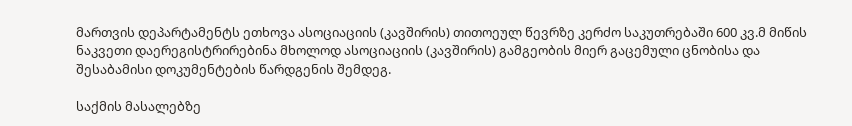მართვის დეპარტამენტს ეთხოვა ასოციაციის (კავშირის) თითოეულ წევრზე კერძო საკუთრებაში 600 კვ.მ მიწის ნაკვეთი დაერეგისტრირებინა მხოლოდ ასოციაციის (კავშირის) გამგეობის მიერ გაცემული ცნობისა და შესაბამისი დოკუმენტების წარდგენის შემდეგ.

საქმის მასალებზე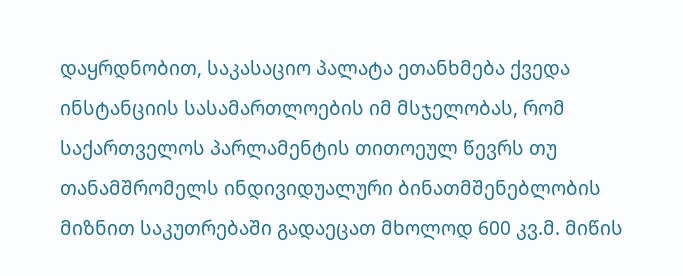დაყრდნობით, საკასაციო პალატა ეთანხმება ქვედა ინსტანციის სასამართლოების იმ მსჯელობას, რომ საქართველოს პარლამენტის თითოეულ წევრს თუ თანამშრომელს ინდივიდუალური ბინათმშენებლობის მიზნით საკუთრებაში გადაეცათ მხოლოდ 600 კვ.მ. მიწის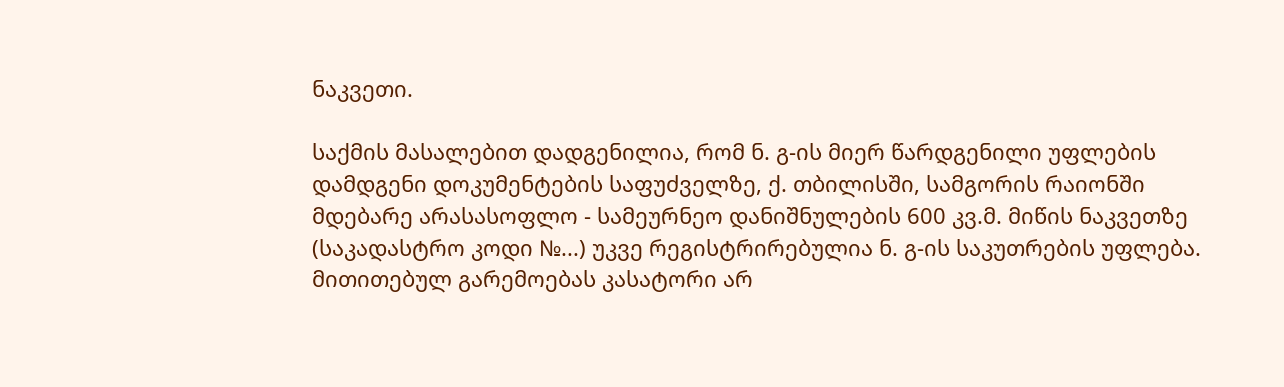ნაკვეთი.

საქმის მასალებით დადგენილია, რომ ნ. გ-ის მიერ წარდგენილი უფლების დამდგენი დოკუმენტების საფუძველზე, ქ. თბილისში, სამგორის რაიონში მდებარე არასასოფლო - სამეურნეო დანიშნულების 600 კვ.მ. მიწის ნაკვეთზე (საკადასტრო კოდი №...) უკვე რეგისტრირებულია ნ. გ-ის საკუთრების უფლება. მითითებულ გარემოებას კასატორი არ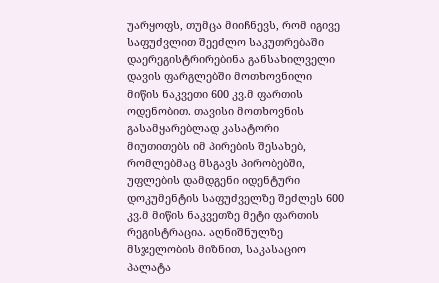უარყოფს, თუმცა მიიჩნევს, რომ იგივე საფუძვლით შეეძლო საკუთრებაში დაერეგისტრირებინა განსახილველი დავის ფარგლებში მოთხოვნილი მიწის ნაკვეთი 600 კვ.მ ფართის ოდენობით. თავისი მოთხოვნის გასამყარებლად კასატორი მიუთითებს იმ პირების შესახებ, რომლებმაც მსგავს პირობებში, უფლების დამდგენი იდენტური დოკუმენტის საფუძველზე შეძლეს 600 კვ.მ მიწის ნაკვეთზე მეტი ფართის რეგისტრაცია. აღნიშნულზე მსჯელობის მიზნით, საკასაციო პალატა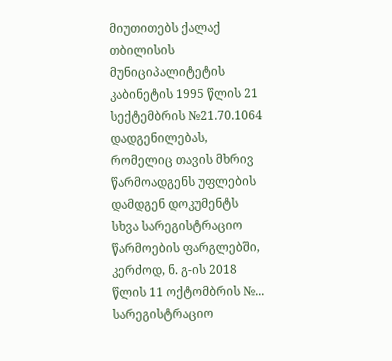მიუთითებს ქალაქ თბილისის მუნიციპალიტეტის კაბინეტის 1995 წლის 21 სექტემბრის №21.70.1064 დადგენილებას, რომელიც თავის მხრივ წარმოადგენს უფლების დამდგენ დოკუმენტს სხვა სარეგისტრაციო წარმოების ფარგლებში, კერძოდ, ნ. გ-ის 2018 წლის 11 ოქტომბრის №... სარეგისტრაციო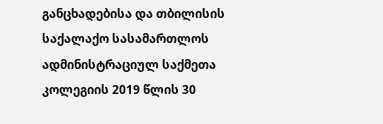განცხადებისა და თბილისის საქალაქო სასამართლოს ადმინისტრაციულ საქმეთა კოლეგიის 2019 წლის 30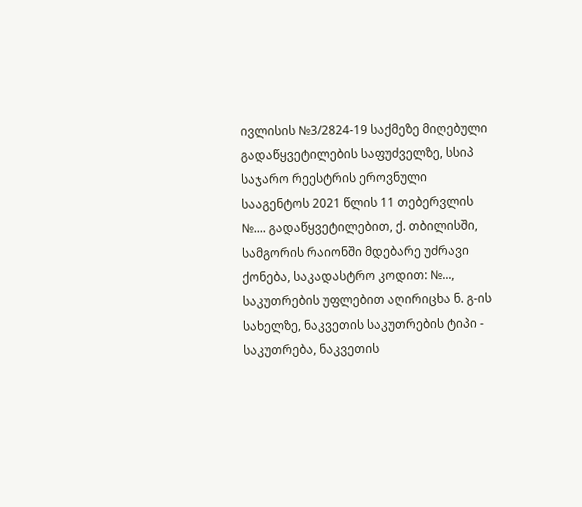ივლისის №3/2824-19 საქმეზე მიღებული გადაწყვეტილების საფუძველზე, სსიპ საჯარო რეესტრის ეროვნული სააგენტოს 2021 წლის 11 თებერვლის №.... გადაწყვეტილებით, ქ. თბილისში, სამგორის რაიონში მდებარე უძრავი ქონება, საკადასტრო კოდით: №..., საკუთრების უფლებით აღირიცხა ნ. გ-ის სახელზე, ნაკვეთის საკუთრების ტიპი - საკუთრება, ნაკვეთის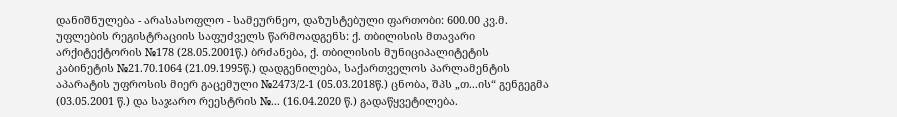დანიშნულება - არასასოფლო - სამეურნეო, დაზუსტებული ფართობი: 600.00 კვ.მ. უფლების რეგისტრაციის საფუძველს წარმოადგენს: ქ. თბილისის მთავარი არქიტექტორის №178 (28.05.2001წ.) ბრძანება, ქ. თბილისის მუნიციპალიტეტის კაბინეტის №21.70.1064 (21.09.1995წ.) დადგენილება, საქართველოს პარლამენტის აპარატის უფროსის მიერ გაცემული №2473/2-1 (05.03.2018წ.) ცნობა, შპს „თ...ის“ გენგეგმა (03.05.2001 წ.) და საჯარო რეესტრის №... (16.04.2020 წ.) გადაწყვეტილება.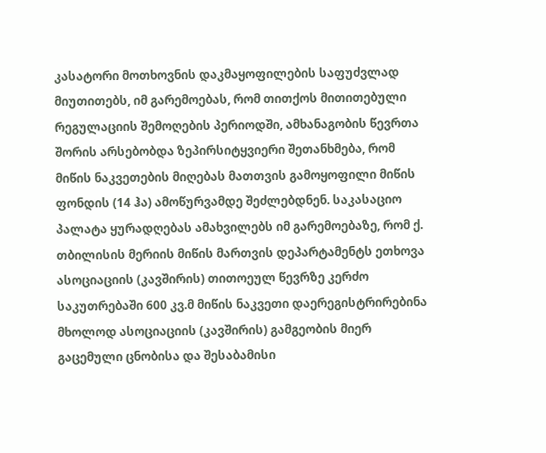კასატორი მოთხოვნის დაკმაყოფილების საფუძვლად მიუთითებს, იმ გარემოებას, რომ თითქოს მითითებული რეგულაციის შემოღების პერიოდში, ამხანაგობის წევრთა შორის არსებობდა ზეპირსიტყვიერი შეთანხმება, რომ მიწის ნაკვეთების მიღებას მათთვის გამოყოფილი მიწის ფონდის (14 ჰა) ამოწურვამდე შეძლებდნენ. საკასაციო პალატა ყურადღებას ამახვილებს იმ გარემოებაზე, რომ ქ. თბილისის მერიის მიწის მართვის დეპარტამენტს ეთხოვა ასოციაციის (კავშირის) თითოეულ წევრზე კერძო საკუთრებაში 600 კვ.მ მიწის ნაკვეთი დაერეგისტრირებინა მხოლოდ ასოციაციის (კავშირის) გამგეობის მიერ გაცემული ცნობისა და შესაბამისი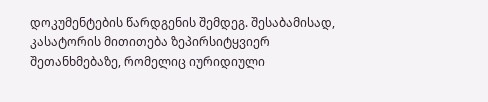დოკუმენტების წარდგენის შემდეგ. შესაბამისად, კასატორის მითითება ზეპირსიტყვიერ შეთანხმებაზე, რომელიც იურიდიული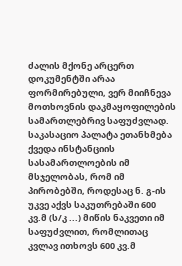ძალის მქონე არცერთ დოკუმენტში არაა ფორმირებული, ვერ მიიჩნევა მოთხოვნის დაკმაყოფილების სამართლებრივ საფუძვლად. საკასაციო პალატა ეთანხმება ქვედა ინსტანციის სასამართლოების იმ მსჯელობას, რომ იმ პირობებში, როდესაც ნ. გ-ის უკვე აქვს საკუთრებაში 600 კვ.მ (ს/კ ...) მიწის ნაკვეთი იმ საფუძვლით, რომლითაც კვლავ ითხოვს 600 კვ.მ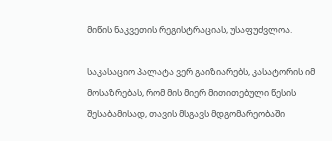მიწის ნაკვეთის რეგისტრაციას, უსაფუძვლოა.

საკასაციო პალატა ვერ გაიზიარებს, კასატორის იმ მოსაზრებას, რომ მის მიერ მითითებული წესის შესაბამისად, თავის მსგავს მდგომარეობაში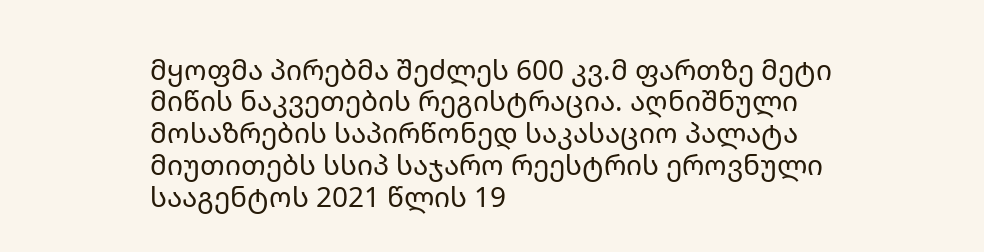მყოფმა პირებმა შეძლეს 600 კვ.მ ფართზე მეტი მიწის ნაკვეთების რეგისტრაცია. აღნიშნული მოსაზრების საპირწონედ საკასაციო პალატა მიუთითებს სსიპ საჯარო რეესტრის ეროვნული სააგენტოს 2021 წლის 19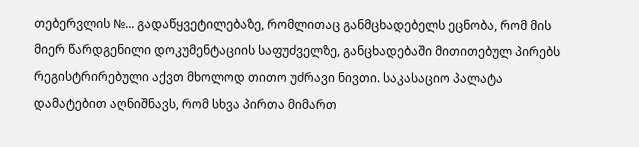თებერვლის №... გადაწყვეტილებაზე, რომლითაც განმცხადებელს ეცნობა, რომ მის მიერ წარდგენილი დოკუმენტაციის საფუძველზე, განცხადებაში მითითებულ პირებს რეგისტრირებული აქვთ მხოლოდ თითო უძრავი ნივთი. საკასაციო პალატა დამატებით აღნიშნავს, რომ სხვა პირთა მიმართ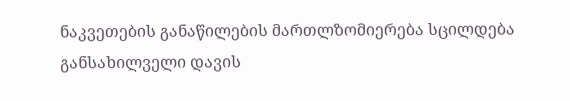ნაკვეთების განაწილების მართლზომიერება სცილდება განსახილველი დავის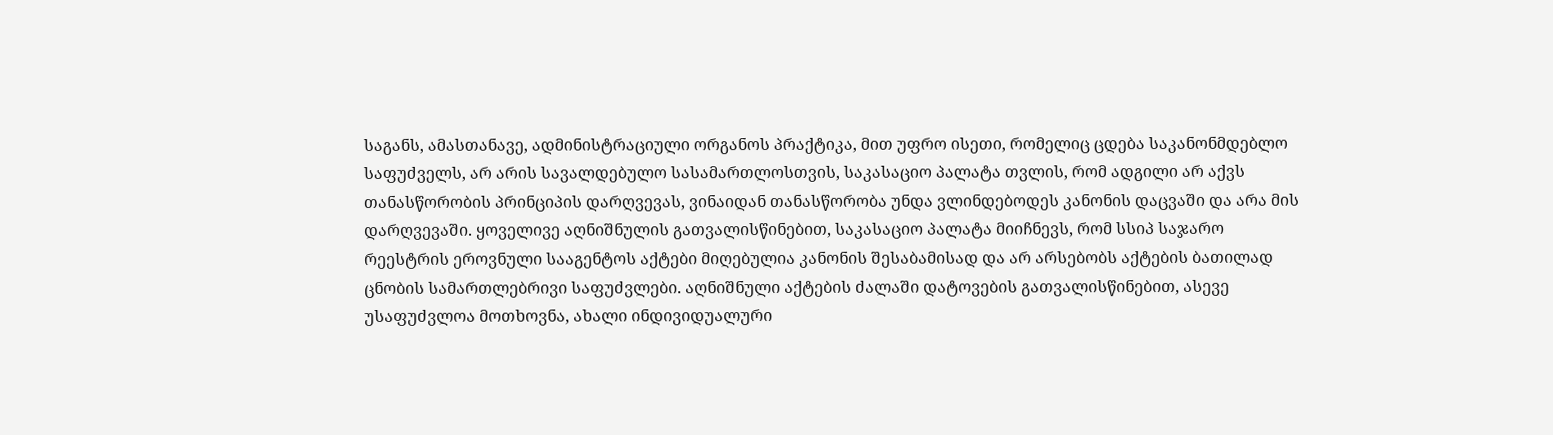საგანს, ამასთანავე, ადმინისტრაციული ორგანოს პრაქტიკა, მით უფრო ისეთი, რომელიც ცდება საკანონმდებლო საფუძველს, არ არის სავალდებულო სასამართლოსთვის, საკასაციო პალატა თვლის, რომ ადგილი არ აქვს თანასწორობის პრინციპის დარღვევას, ვინაიდან თანასწორობა უნდა ვლინდებოდეს კანონის დაცვაში და არა მის დარღვევაში. ყოველივე აღნიშნულის გათვალისწინებით, საკასაციო პალატა მიიჩნევს, რომ სსიპ საჯარო რეესტრის ეროვნული სააგენტოს აქტები მიღებულია კანონის შესაბამისად და არ არსებობს აქტების ბათილად ცნობის სამართლებრივი საფუძვლები. აღნიშნული აქტების ძალაში დატოვების გათვალისწინებით, ასევე უსაფუძვლოა მოთხოვნა, ახალი ინდივიდუალური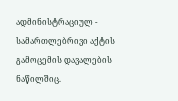ადმინისტრაციულ - სამართლებრივი აქტის გამოცემის დავალების ნაწილშიც.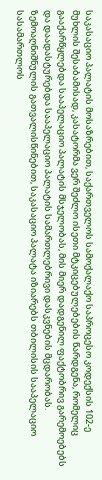საკასაციო პალატის მოსაზრებით, საქართველოს სამოქალაქო საპროცესო კოდექსის 102-ე მუხლის შესაბამისად, კასატორმა ვერ შეძლო ისეთი მტკიცებულებების წარდგენა, რომელიც გააქარწყლებდა სააპელაციო პალატის მსჯელობას, მის მიერ დადგენილ ფაქტობრივ გარემოებებს და დაადასტურებდა სააპელაციო პალატის სამართლებრივი დასკვნების მცდარობას. ზემოაღნიშნულის გათვალისწინებით, საკასაციო პალატა იზიარებს თბილისის სააპელაციო სასამართლოს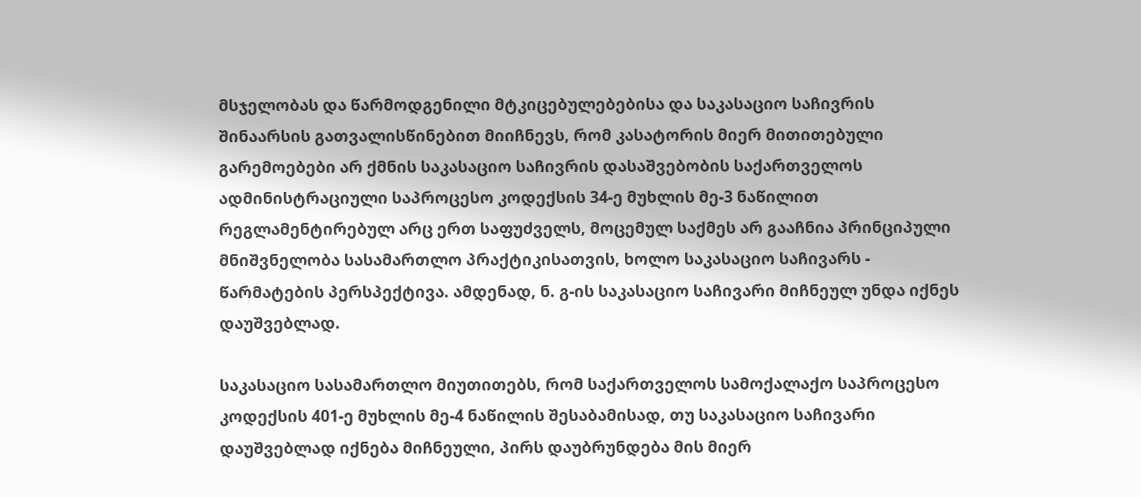მსჯელობას და წარმოდგენილი მტკიცებულებებისა და საკასაციო საჩივრის შინაარსის გათვალისწინებით მიიჩნევს, რომ კასატორის მიერ მითითებული გარემოებები არ ქმნის საკასაციო საჩივრის დასაშვებობის საქართველოს ადმინისტრაციული საპროცესო კოდექსის 34-ე მუხლის მე-3 ნაწილით რეგლამენტირებულ არც ერთ საფუძველს, მოცემულ საქმეს არ გააჩნია პრინციპული მნიშვნელობა სასამართლო პრაქტიკისათვის, ხოლო საკასაციო საჩივარს - წარმატების პერსპექტივა. ამდენად, ნ. გ-ის საკასაციო საჩივარი მიჩნეულ უნდა იქნეს დაუშვებლად.

საკასაციო სასამართლო მიუთითებს, რომ საქართველოს სამოქალაქო საპროცესო კოდექსის 401-ე მუხლის მე-4 ნაწილის შესაბამისად, თუ საკასაციო საჩივარი დაუშვებლად იქნება მიჩნეული, პირს დაუბრუნდება მის მიერ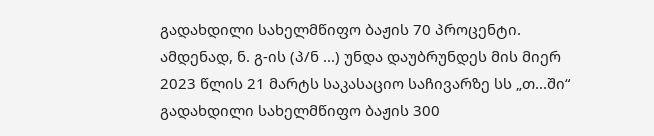გადახდილი სახელმწიფო ბაჟის 70 პროცენტი. ამდენად, ნ. გ-ის (პ/ნ ...) უნდა დაუბრუნდეს მის მიერ 2023 წლის 21 მარტს საკასაციო საჩივარზე სს „თ...ში“ გადახდილი სახელმწიფო ბაჟის 300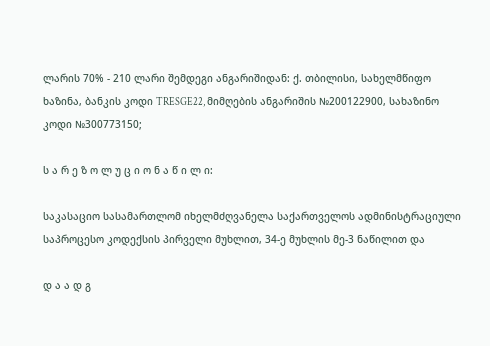ლარის 70% - 210 ლარი შემდეგი ანგარიშიდან: ქ. თბილისი, სახელმწიფო ხაზინა, ბანკის კოდი TRESGE22, მიმღების ანგარიშის №200122900, სახაზინო კოდი №300773150;

ს ა რ ე ზ ო ლ უ ც ი ო ნ ა წ ი ლ ი:

საკასაციო სასამართლომ იხელმძღვანელა საქართველოს ადმინისტრაციული საპროცესო კოდექსის პირველი მუხლით, 34-ე მუხლის მე-3 ნაწილით და

დ ა ა დ გ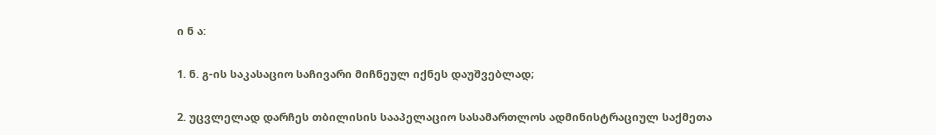ი ნ ა:

1. ნ. გ-ის საკასაციო საჩივარი მიჩნეულ იქნეს დაუშვებლად;

2. უცვლელად დარჩეს თბილისის სააპელაციო სასამართლოს ადმინისტრაციულ საქმეთა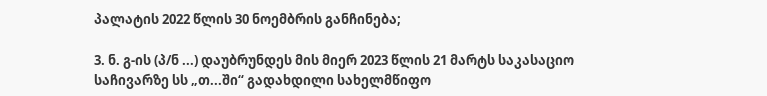პალატის 2022 წლის 30 ნოემბრის განჩინება;

3. ნ. გ-ის (პ/ნ ...) დაუბრუნდეს მის მიერ 2023 წლის 21 მარტს საკასაციო საჩივარზე სს „თ...ში“ გადახდილი სახელმწიფო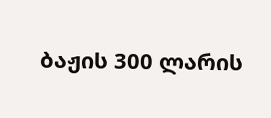ბაჟის 300 ლარის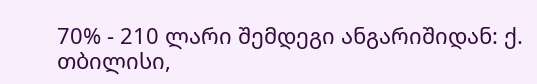70% - 210 ლარი შემდეგი ანგარიშიდან: ქ. თბილისი,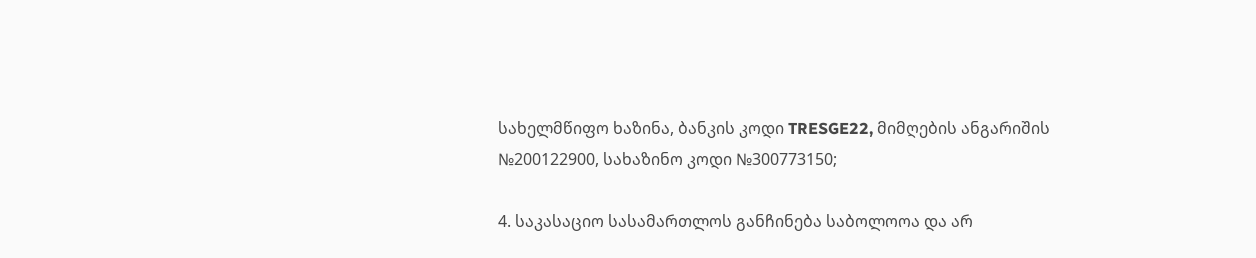სახელმწიფო ხაზინა, ბანკის კოდი TRESGE22, მიმღების ანგარიშის №200122900, სახაზინო კოდი №300773150;

4. საკასაციო სასამართლოს განჩინება საბოლოოა და არ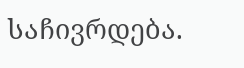საჩივრდება.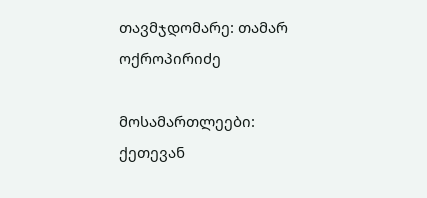თავმჯდომარე: თამარ ოქროპირიძე

მოსამართლეები: ქეთევან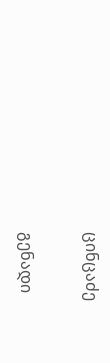ცინცაძე

გენადი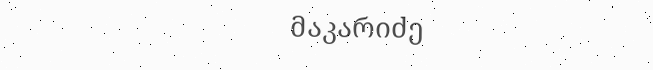მაკარიძე